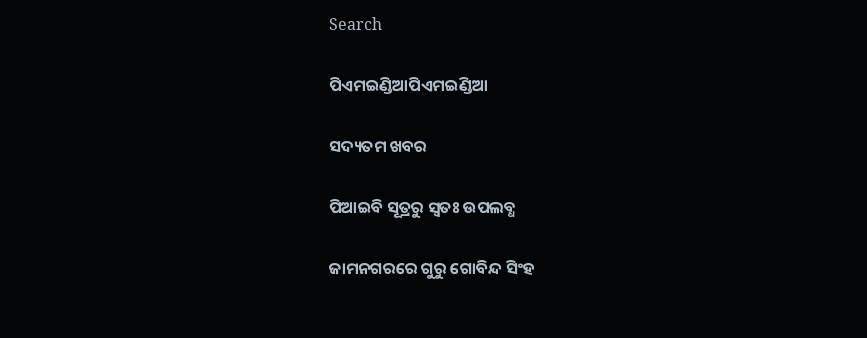Search

ପିଏମଇଣ୍ଡିଆପିଏମଇଣ୍ଡିଆ

ସଦ୍ୟତମ ଖବର

ପିଆଇବି ସୂତ୍ରରୁ ସ୍ବତଃ ଉପଲବ୍ଧ

ଜାମନଗରରେ ଗୁରୁ ଗୋବିନ୍ଦ ସିଂହ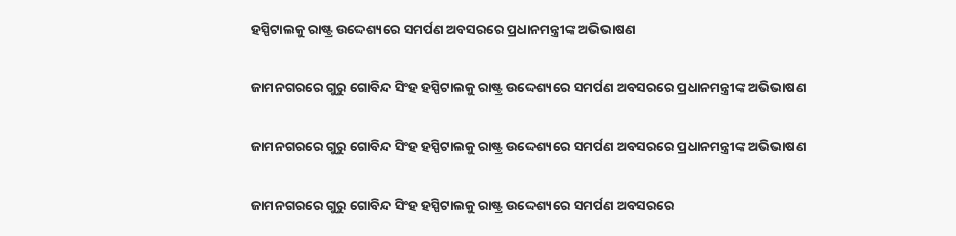ହସ୍ପିଟାଲକୁ ରାଷ୍ଟ୍ର ଉଦ୍ଦେଶ୍ୟରେ ସମର୍ପଣ ଅବସରରେ ପ୍ରଧାନମନ୍ତ୍ରୀଙ୍କ ଅଭିଭାଷଣ

ଜାମନଗରରେ ଗୁରୁ ଗୋବିନ୍ଦ ସିଂହ ହସ୍ପିଟାଲକୁ ରାଷ୍ଟ୍ର ଉଦ୍ଦେଶ୍ୟରେ ସମର୍ପଣ ଅବସରରେ ପ୍ରଧାନମନ୍ତ୍ରୀଙ୍କ ଅଭିଭାଷଣ

ଜାମନଗରରେ ଗୁରୁ ଗୋବିନ୍ଦ ସିଂହ ହସ୍ପିଟାଲକୁ ରାଷ୍ଟ୍ର ଉଦ୍ଦେଶ୍ୟରେ ସମର୍ପଣ ଅବସରରେ ପ୍ରଧାନମନ୍ତ୍ରୀଙ୍କ ଅଭିଭାଷଣ

ଜାମନଗରରେ ଗୁରୁ ଗୋବିନ୍ଦ ସିଂହ ହସ୍ପିଟାଲକୁ ରାଷ୍ଟ୍ର ଉଦ୍ଦେଶ୍ୟରେ ସମର୍ପଣ ଅବସରରେ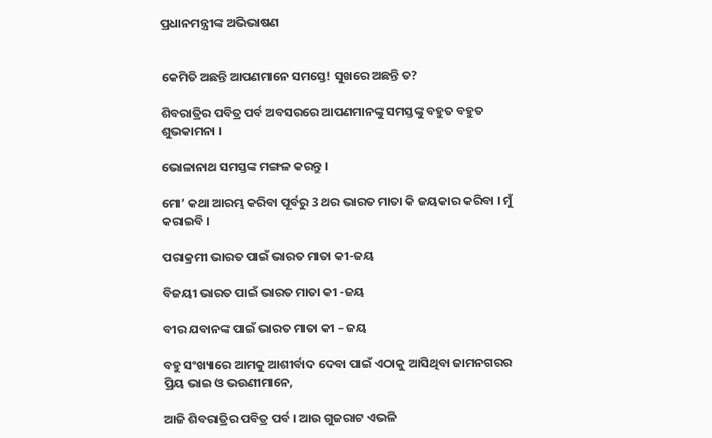ପ୍ରଧାନମନ୍ତ୍ରୀଙ୍କ ଅଭିଭାଷଣ


କେମିତି ଅଛନ୍ତି ଆପଣମାନେ ସମସ୍ତେ! ସୁଖରେ ଅଛନ୍ତି ତ?

ଶିବରାତ୍ରିର ପବିତ୍ର ପର୍ବ ଅବସରରେ ଆପଣମାନଙ୍କୁ ସମସ୍ତଙ୍କୁ ବହୁତ ବହୁତ ଶୁଭକାମନା ।

ଭୋଳାନାଥ ସମସ୍ତଙ୍କ ମଙ୍ଗଳ କରନ୍ତୁ ।

ମୋ’ କଥା ଆରମ୍ଭ କରିବା ପୂର୍ବରୁ 3 ଥର ଭାରତ ମାତା କି ଜୟକାର କରିବା । ମୁଁ କରାଇବି ।

ପରାକ୍ରମୀ ଭାରତ ପାଇଁ ଭାରତ ମାତା କୀ-ଜୟ

ବିଜୟୀ ଭାରତ ପାଇଁ ଭାରତ ମାତା କୀ -ଜୟ

ବୀର ଯବାନଙ୍କ ପାଇଁ ଭାରତ ମାତା କୀ – ଜୟ

ବହୁ ସଂଖ୍ୟାରେ ଆମକୁ ଆଶୀର୍ବାଦ ଦେବା ପାଇଁ ଏଠାକୁ ଆସିଥିବା ଜାମନଗରର ପ୍ରିୟ ଭାଇ ଓ ଭଉଣୀମାନେ,

ଆଜି ଶିବରାତ୍ରିର ପବିତ୍ର ପର୍ବ । ଆଉ ଗୁଜରାଟ ଏଭଳି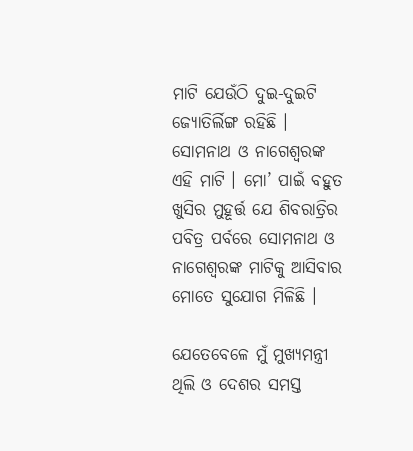ମାଟି ଯେଉଁଠି ଦୁଇ-ଦୁଇଟି ଜ୍ୟୋତିର୍ଲିଙ୍ଗ ରହିଛି । ସୋମନାଥ ଓ ନାଗେଶ୍ୱରଙ୍କ ଏହି ମାଟି । ମୋ’ ପାଇଁ ବହୁତ ଖୁସିର ମୁହୂର୍ତ୍ତ ଯେ ଶିବରାତ୍ରିର ପବିତ୍ର ପର୍ବରେ ସୋମନାଥ ଓ ନାଗେଶ୍ୱରଙ୍କ ମାଟିକୁ ଆସିବାର ମୋତେ ସୁଯୋଗ ମିଳିଛି ।

ଯେତେବେଳେ ମୁଁ ମୁଖ୍ୟମନ୍ତ୍ରୀ ଥିଲି ଓ ଦେଶର ସମସ୍ତ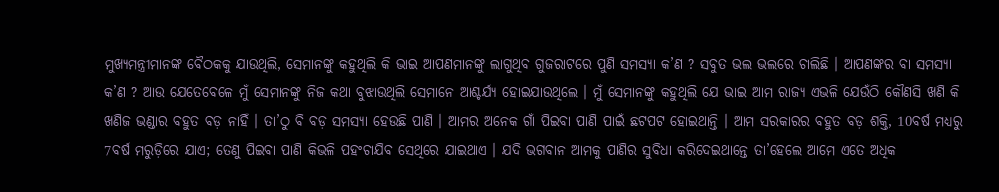ମୁଖ୍ୟମନ୍ତ୍ରୀମାନଙ୍କ ବୈଠକକୁ ଯାଉଥିଲି, ସେମାନଙ୍କୁ କହୁଥିଲି କି ଭାଇ ଆପଣମାନଙ୍କୁ ଲାଗୁଥିବ ଗୁଜରାଟରେ ପୁଣି ସମସ୍ୟା କ’ଣ ? ସବୁତ ଭଲ ଭଲରେ ଚାଲିଛି । ଆପଣଙ୍କର ବା ସମସ୍ୟା କ’ଣ ? ଆଉ ଯେତେବେଳେ ମୁଁ ସେମାନଙ୍କୁ ନିଜ କଥା ବୁଝାଉଥିଲି ସେମାନେ ଆଶ୍ଚର୍ଯ୍ୟ ହୋଇଯାଉଥିଲେ । ମୁଁ ସେମାନଙ୍କୁ କହୁଥିଲି ଯେ ଭାଇ ଆମ ରାଜ୍ୟ ଏଭଳି ଯେଉଁଠି କୌଣସି ଖଣି କି ଖଣିଜ ଭଣ୍ଡାର ବହୁତ ବଡ଼ ନାହିଁ । ତା’ଠୁ ବି ବଡ଼ ସମସ୍ୟା ହେଉଛି ପାଣି । ଆମର ଅନେକ ଗାଁ ପିଇବା ପାଣି ପାଇଁ ଛଟପଟ ହୋଇଥାନ୍ତି । ଆମ ସରକାରର ବହୁତ ବଡ଼ ଶକ୍ତି, 10ବର୍ଷ ମଧ୍ୟରୁ 7ବର୍ଷ ମରୁଡ଼ିରେ ଯାଏ; ତେଣୁ ପିଇବା ପାଣି କିଭଳି ପହଂଚାଯିବ ସେଥିରେ ଯାଇଥାଏ । ଯଦି ଭଗବାନ ଆମକୁ ପାଣିର ସୁବିଧା କରିଦେଇଥାନ୍ତେ ତା’ହେଲେ ଆମେ ଏତେ ଅଧିକ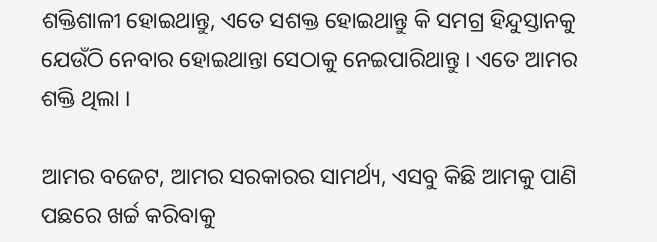ଶକ୍ତିଶାଳୀ ହୋଇଥାନ୍ତୁ, ଏତେ ସଶକ୍ତ ହୋଇଥାନ୍ତୁ କି ସମଗ୍ର ହିନ୍ଦୁସ୍ତାନକୁ ଯେଉଁଠି ନେବାର ହୋଇଥାନ୍ତା ସେଠାକୁ ନେଇପାରିଥାନ୍ତୁ । ଏତେ ଆମର ଶକ୍ତି ଥିଲା ।

ଆମର ବଜେଟ, ଆମର ସରକାରର ସାମର୍ଥ୍ୟ, ଏସବୁ କିଛି ଆମକୁ ପାଣି ପଛରେ ଖର୍ଚ୍ଚ କରିବାକୁ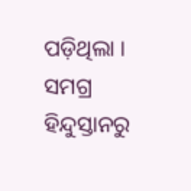ପଡ଼ିଥିଲା । ସମଗ୍ର ହିନ୍ଦୁସ୍ତାନରୁ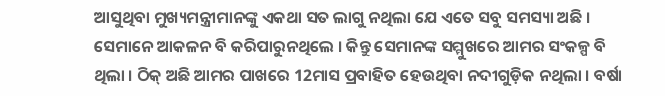ଆସୁଥିବା ମୁଖ୍ୟମନ୍ତ୍ରୀମାନଙ୍କୁ ଏକଥା ସତ ଲାଗୁ ନଥିଲା ଯେ ଏତେ ସବୁ ସମସ୍ୟା ଅଛି । ସେମାନେ ଆକଳନ ବି କରିପାରୁନଥିଲେ । କିନ୍ତୁ ସେମାନଙ୍କ ସମ୍ମୁଖରେ ଆମର ସଂକଳ୍ପ ବି ଥିଲା । ଠିକ୍ ଅଛି ଆମର ପାଖରେ 12ମାସ ପ୍ରବାହିତ ହେଉଥିବା ନଦୀଗୁଡ଼ିକ ନଥିଲା । ବର୍ଷା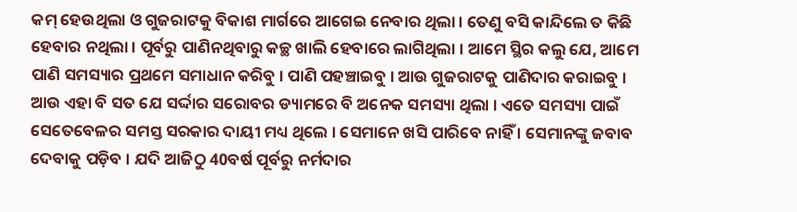କମ୍ ହେଉଥିଲା ଓ ଗୁଜରାଟକୁ ବିକାଶ ମାର୍ଗରେ ଆଗେଇ ନେବାର ଥିଲା । ତେଣୁ ବସି କାନ୍ଦିଲେ ତ କିଛି ହେବାର ନଥିଲା । ପୂର୍ବରୁ ପାଣିନଥିବାରୁ କଚ୍ଛ ଖାଲି ହେବାରେ ଲାଗିଥିଲା । ଆମେ ସ୍ଥିର କଲୁ ଯେ, ଆମେ ପାଣି ସମସ୍ୟାର ପ୍ରଥମେ ସମାଧାନ କରିବୁ । ପାଣି ପହଞ୍ଚାଇବୁ । ଆଉ ଗୁଜରାଟକୁ ପାଣିଦାର କରାଇବୁ । ଆଉ ଏହା ବି ସତ ଯେ ସର୍ଦ୍ଦାର ସରୋବର ଡ୍ୟାମରେ ବି ଅନେକ ସମସ୍ୟା ଥିଲା । ଏତେ ସମସ୍ୟା ପାଇଁ ସେତେବେଳର ସମସ୍ତ ସରକାର ଦାୟୀ ମଧ୍ୟ ଥିଲେ । ସେମାନେ ଖସି ପାରିବେ ନାହିଁ । ସେମାନଙ୍କୁ ଜବାବ ଦେବାକୁ ପଡ଼ିବ । ଯଦି ଆଜିଠୁ 40ବର୍ଷ ପୂର୍ବରୁ ନର୍ମଦାର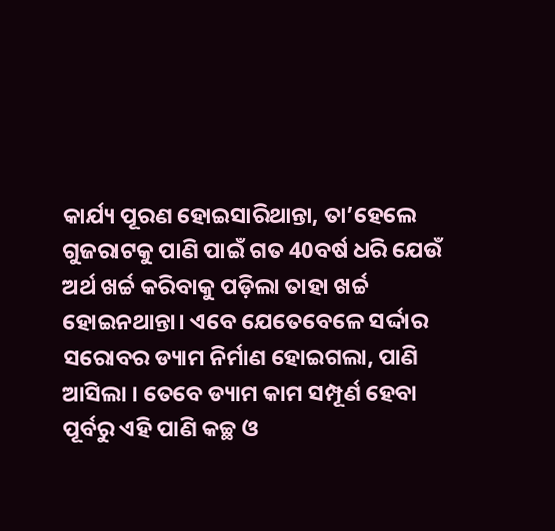କାର୍ଯ୍ୟ ପୂରଣ ହୋଇସାରିଥାନ୍ତା, ତା’ହେଲେ ଗୁଜରାଟକୁ ପାଣି ପାଇଁ ଗତ 40ବର୍ଷ ଧରି ଯେଉଁ ଅର୍ଥ ଖର୍ଚ୍ଚ କରିବାକୁ ପଡ଼ିଲା ତାହା ଖର୍ଚ୍ଚ ହୋଇନଥାନ୍ତା। ଏବେ ଯେତେବେଳେ ସର୍ଦ୍ଦାର ସରୋବର ଡ୍ୟାମ ନିର୍ମାଣ ହୋଇଗଲା, ପାଣି ଆସିଲା । ତେବେ ଡ୍ୟାମ କାମ ସମ୍ପୂର୍ଣ ହେବା ପୂର୍ବରୁ ଏହି ପାଣି କଚ୍ଛ ଓ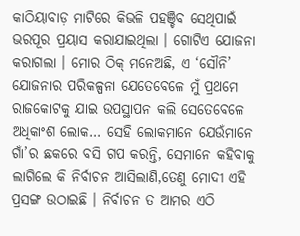କାଠିୟାବାଡ଼ ମାଟିରେ କିଭଳି ପହଞ୍ଚିବ ସେଥିପାଇଁ ଭରପୂର ପ୍ରୟାସ କରାଯାଇଥିଲା । ଗୋଟିଏ ଯୋଜନା କରାଗଲା । ମୋର ଠିକ୍ ମନେଅଛି, ଏ ‘ସୌନି’ ଯୋଜନାର ପରିକଳ୍ପନା ଯେତେବେଳେ ମୁଁ ପ୍ରଥମେ ରାଜକୋଟକୁ ଯାଇ ଉପସ୍ଥାପନ କଲି ସେତେବେଳେ ଅଧିକାଂଶ ଲୋକ… ସେହି ଲୋକମାନେ ଯେଉଁମାନେ ଗାଁ’ର ଛକରେ ବସି ଗପ କରନ୍ତି, ସେମାନେ କହିବାକୁ ଲାଗିଲେ କି ନିର୍ବାଚନ ଆସିଲାଣି,ତେଣୁ ମୋଦୀ ଏହି ପ୍ରସଙ୍ଗ ଉଠାଇଛି । ନିର୍ବାଚନ ତ ଆମର ଏଠି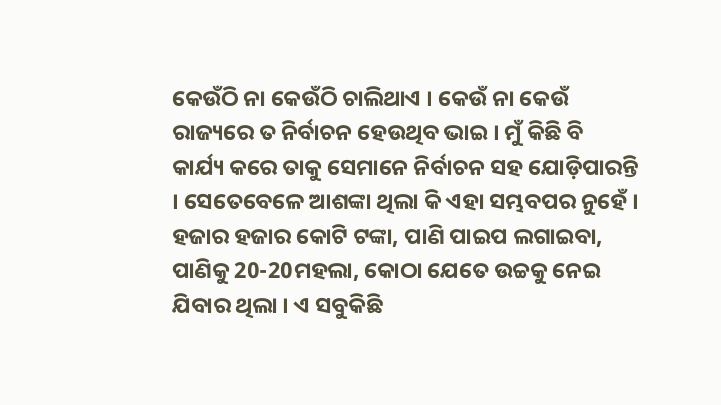କେଉଁଠି ନା କେଉଁଠି ଚାଲିଥାଏ । କେଉଁ ନା କେଉଁ ରାଜ୍ୟରେ ତ ନିର୍ବାଚନ ହେଉଥିବ ଭାଇ । ମୁଁ କିଛି ବି କାର୍ଯ୍ୟ କରେ ତାକୁ ସେମାନେ ନିର୍ବାଚନ ସହ ଯୋଡ଼ିପାରନ୍ତି । ସେତେବେଳେ ଆଶଙ୍କା ଥିଲା କି ଏହା ସମ୍ଭବପର ନୁହେଁ । ହଜାର ହଜାର କୋଟି ଟଙ୍କା, ପାଣି ପାଇପ ଲଗାଇବା, ପାଣିକୁ 20-20ମହଲା, କୋଠା ଯେତେ ଉଚ୍ଚକୁ ନେଇ ଯିବାର ଥିଲା । ଏ ସବୁକିଛି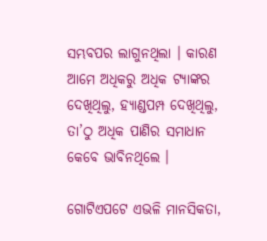ସମ୍ଭବପର ଲାଗୁନଥିଲା । କାରଣ ଆମେ ଅଧିକରୁ ଅଧିକ ଟ୍ୟାଙ୍କର ଦେଖିଥିଲୁ, ହ୍ୟାଣ୍ଡପମ୍ପ ଦେଖିଥିଲୁ, ତା’ଠୁ ଅଧିକ ପାଣିର ସମାଧାନ କେବେ ଭାବିନଥିଲେ ।

ଗୋଟିଏପଟେ ଏଭଳି ମାନସିକତା,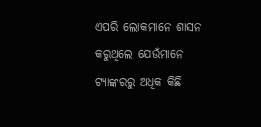ଏପରି ଲୋକମାନେ ଶାସନ କରୁଥିଲେ ଯେଉଁମାନେ ଟ୍ୟାଙ୍କରରୁ ଅଧିକ କିଛି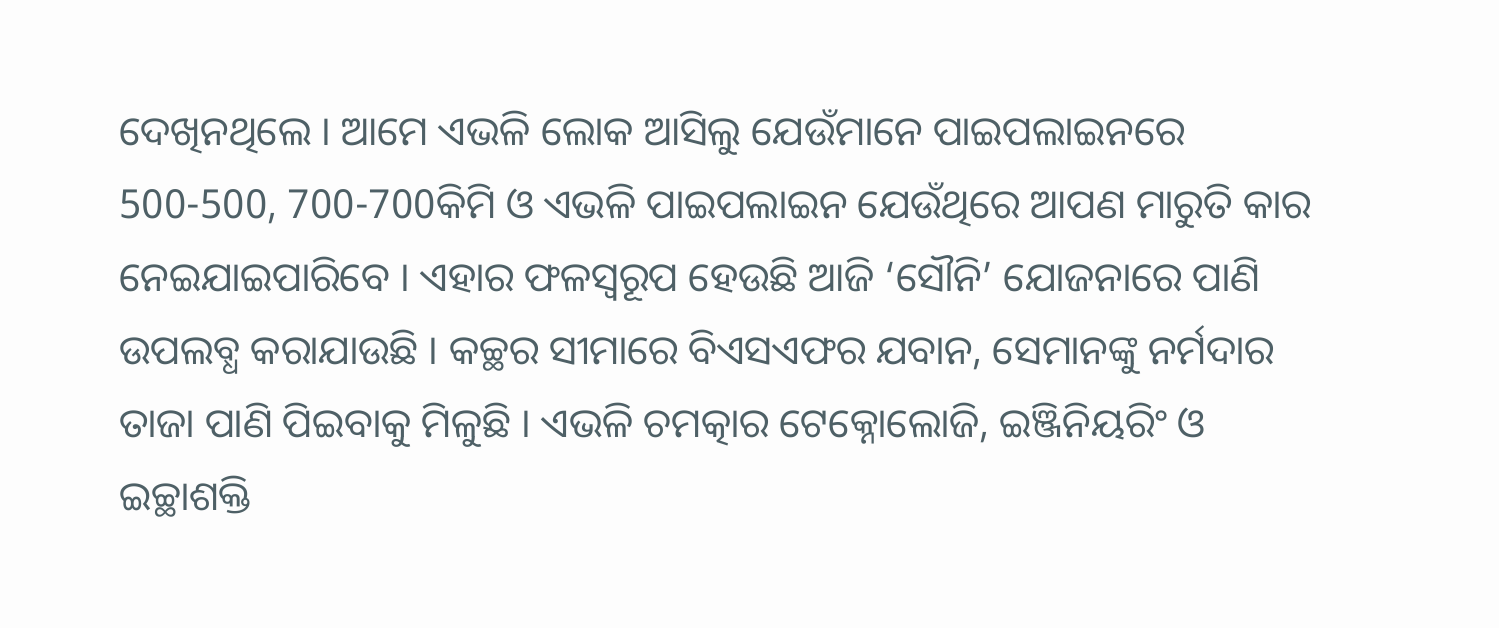ଦେଖିନଥିଲେ । ଆମେ ଏଭଳି ଲୋକ ଆସିଲୁ ଯେଉଁମାନେ ପାଇପଲାଇନରେ 500-500, 700-700କିମି ଓ ଏଭଳି ପାଇପଲାଇନ ଯେଉଁଥିରେ ଆପଣ ମାରୁତି କାର ନେଇଯାଇପାରିବେ । ଏହାର ଫଳସ୍ୱରୂପ ହେଉଛି ଆଜି ‘ସୌନି’ ଯୋଜନାରେ ପାଣି ଉପଲବ୍ଧ କରାଯାଉଛି । କଚ୍ଛର ସୀମାରେ ବିଏସଏଫର ଯବାନ, ସେମାନଙ୍କୁ ନର୍ମଦାର ତାଜା ପାଣି ପିଇବାକୁ ମିଳୁଛି । ଏଭଳି ଚମତ୍କାର ଟେକ୍ନୋଲୋଜି, ଇଞ୍ଜିନିୟରିଂ ଓ ଇଚ୍ଛାଶକ୍ତି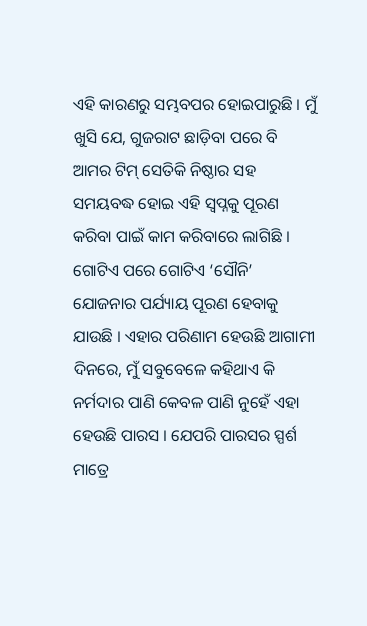ଏହି କାରଣରୁ ସମ୍ଭବପର ହୋଇପାରୁଛି । ମୁଁ ଖୁସି ଯେ, ଗୁଜରାଟ ଛାଡ଼ିବା ପରେ ବି ଆମର ଟିମ୍ ସେତିକି ନିଷ୍ଠାର ସହ ସମୟବଦ୍ଧ ହୋଇ ଏହି ସ୍ୱପ୍ନକୁ ପୂରଣ କରିବା ପାଇଁ କାମ କରିବାରେ ଲାଗିଛି । ଗୋଟିଏ ପରେ ଗୋଟିଏ ‘ସୌନି’ ଯୋଜନାର ପର୍ଯ୍ୟାୟ ପୂରଣ ହେବାକୁ ଯାଉଛି । ଏହାର ପରିଣାମ ହେଉଛି ଆଗାମୀ ଦିନରେ, ମୁଁ ସବୁବେଳେ କହିଥାଏ କି ନର୍ମଦାର ପାଣି କେବଳ ପାଣି ନୁହେଁ ଏହା ହେଉଛି ପାରସ । ଯେପରି ପାରସର ସ୍ପର୍ଶ ମାତ୍ରେ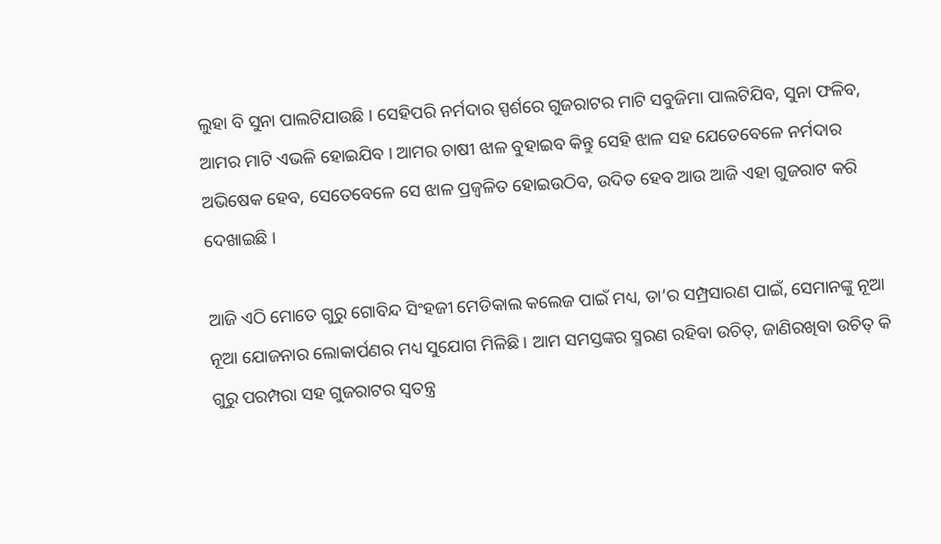ଲୁହା ବି ସୁନା ପାଲଟିଯାଉଛି । ସେହିପରି ନର୍ମଦାର ସ୍ପର୍ଶରେ ଗୁଜରାଟର ମାଟି ସବୁଜିମା ପାଲଟିଯିବ, ସୁନା ଫଳିବ, ଆମର ମାଟି ଏଭଳି ହୋଇଯିବ । ଆମର ଚାଷୀ ଝାଳ ବୁହାଇବ କିନ୍ତୁ ସେହି ଝାଳ ସହ ଯେତେବେଳେ ନର୍ମଦାର ଅଭିଷେକ ହେବ, ସେତେବେଳେ ସେ ଝାଳ ପ୍ରଜ୍ଵଳିତ ହୋଇଉଠିବ, ଉଦିତ ହେବ ଆଉ ଆଜି ଏହା ଗୁଜରାଟ କରି ଦେଖାଇଛି ।

ଆଜି ଏଠି ମୋତେ ଗୁରୁ ଗୋବିନ୍ଦ ସିଂହଜୀ ମେଡିକାଲ କଲେଜ ପାଇଁ ମଧ୍ୟ, ତା’ର ସମ୍ପ୍ରସାରଣ ପାଇଁ, ସେମାନଙ୍କୁ ନୂଆ ନୂଆ ଯୋଜନାର ଲୋକାର୍ପଣର ମଧ୍ୟ ସୁଯୋଗ ମିଳିଛି । ଆମ ସମସ୍ତଙ୍କର ସ୍ମରଣ ରହିବା ଉଚିତ୍, ଜାଣିରଖିବା ଉଚିତ୍ କି ଗୁରୁ ପରମ୍ପରା ସହ ଗୁଜରାଟର ସ୍ୱତନ୍ତ୍ର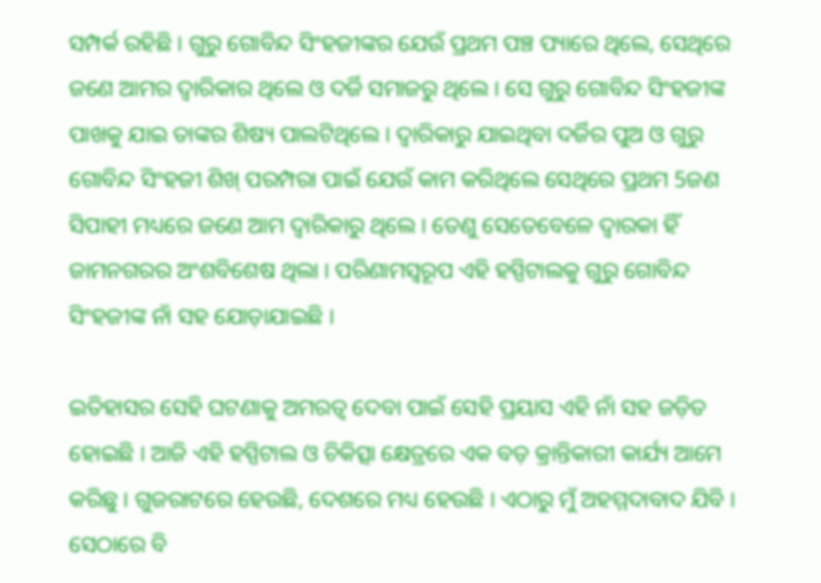ସମ୍ପର୍କ ରହିଛି । ଗୁରୁ ଗୋବିନ୍ଦ ସିଂହଜୀଙ୍କର ଯେଉଁ ପ୍ରଥମ ପଞ୍ଚ ପ୍ୟାରେ ଥିଲେ, ସେଥିରେ ଜଣେ ଆମର ଦ୍ୱାରିକାର ଥିଲେ ଓ ଦର୍ଜି ସମାଜରୁ ଥିଲେ । ସେ ଗୁରୁ ଗୋବିନ୍ଦ ସିଂହଜୀଙ୍କ ପାଖକୁ ଯାଇ ତାଙ୍କର ଶିଷ୍ୟ ପାଲଟିଥିଲେ । ଦ୍ୱାରିକାରୁ ଯାଇଥିବା ଦର୍ଜିର ପୁଅ ଓ ଗୁରୁ ଗୋବିନ୍ଦ ସିଂହଜୀ ଶିଖ୍ ପରମ୍ପରା ପାଇଁ ଯେଉଁ କାମ କରିଥିଲେ ସେଥିରେ ପ୍ରଥମ 5ଜଣ ସିପାହୀ ମଧ୍ୟରେ ଜଣେ ଆମ ଦ୍ୱାରିକାରୁ ଥିଲେ । ତେଣୁ ସେତେବେଳେ ଦ୍ୱାରକା ହିଁ ଜାମନଗରର ଅଂଶବିଶେଷ ଥିଲା । ପରିଣାମସ୍ୱରୂପ ଏହି ହସ୍ପିଟାଲକୁ ଗୁରୁ ଗୋବିନ୍ଦ ସିଂହଜୀଙ୍କ ନାଁ ସହ ଯୋଡ଼ାଯାଇଛି ।

ଇତିହାସର ସେହି ଘଟଣାକୁ ଅମରତ୍ୱ ଦେବା ପାଇଁ ସେହି ପ୍ରୟାସ ଏହି ନାଁ ସହ ଜଡ଼ିତ ହୋଇଛି । ଆଜି ଏହି ହସ୍ପିଟାଲ ଓ ଚିକିତ୍ସା କ୍ଷେତ୍ରରେ ଏକ ବଡ଼ କ୍ରାନ୍ତିକାରୀ କାର୍ଯ୍ୟ ଆମେ କରିଛୁ । ଗୁଜରାଟରେ ହେଉଛି, ଦେଶରେ ମଧ୍ୟ ହେଉଛି । ଏଠାରୁ ମୁଁ ଅହମ୍ମଦାବାଦ ଯିବି । ସେଠାରେ ବି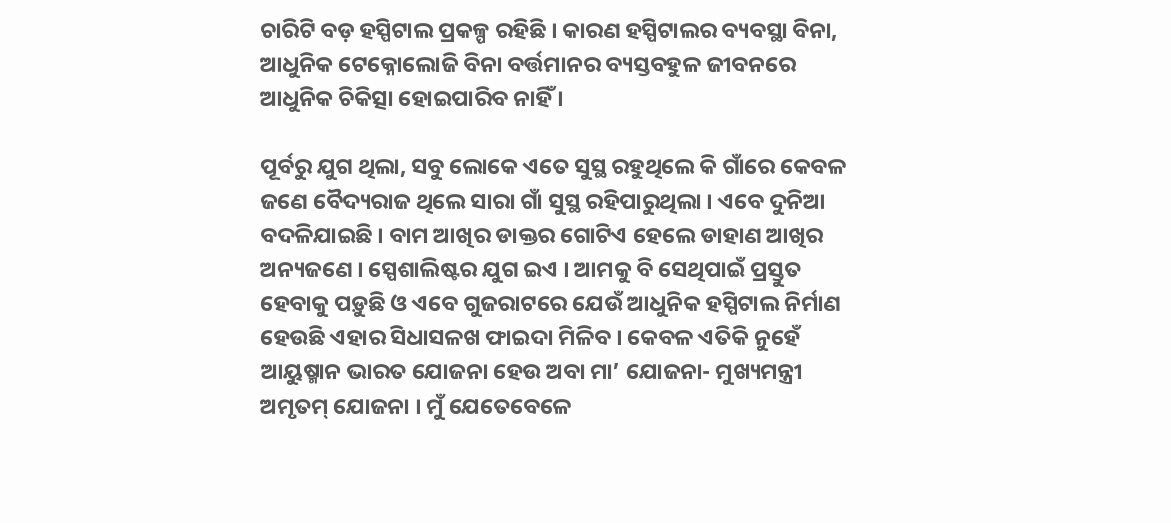ଚାରିଟି ବଡ଼ ହସ୍ପିଟାଲ ପ୍ରକଳ୍ପ ରହିଛି । କାରଣ ହସ୍ପିଟାଲର ବ୍ୟବସ୍ଥା ବିନା, ଆଧୁନିକ ଟେକ୍ନୋଲୋଜି ବିନା ବର୍ତ୍ତମାନର ବ୍ୟସ୍ତବହୁଳ ଜୀବନରେ ଆଧୁନିକ ଚିକିତ୍ସା ହୋଇପାରିବ ନାହିଁ ।

ପୂର୍ବରୁ ଯୁଗ ଥିଲା, ସବୁ ଲୋକେ ଏତେ ସୁସ୍ଥ ରହୁଥିଲେ କି ଗାଁରେ କେବଳ ଜଣେ ବୈଦ୍ୟରାଜ ଥିଲେ ସାରା ଗାଁ ସୁସ୍ଥ ରହିପାରୁଥିଲା । ଏବେ ଦୁନିଆ ବଦଳିଯାଇଛି । ବାମ ଆଖିର ଡାକ୍ତର ଗୋଟିଏ ହେଲେ ଡାହାଣ ଆଖିର ଅନ୍ୟଜଣେ । ସ୍ପେଶାଲିଷ୍ଟର ଯୁଗ ଇଏ । ଆମକୁ ବି ସେଥିପାଇଁ ପ୍ରସ୍ତୁତ ହେବାକୁ ପଡ଼ୁଛି ଓ ଏବେ ଗୁଜରାଟରେ ଯେଉଁ ଆଧୁନିକ ହସ୍ପିଟାଲ ନିର୍ମାଣ ହେଉଛି ଏହାର ସିଧାସଳଖ ଫାଇଦା ମିଳିବ । କେବଳ ଏତିକି ନୁହେଁ ଆୟୁଷ୍ମାନ ଭାରତ ଯୋଜନା ହେଉ ଅବା ମା’ ଯୋଜନା- ମୁଖ୍ୟମନ୍ତ୍ରୀ ଅମୃତମ୍ ଯୋଜନା । ମୁଁ ଯେତେବେଳେ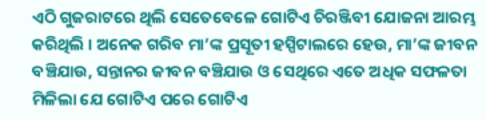ଏଠି ଗୁଜରାଟରେ ଥିଲି ସେତେବେଳେ ଗୋଟିଏ ଚିରଞ୍ଜିବୀ ଯୋଜନା ଆରମ୍ଭ କରିଥିଲି । ଅନେକ ଗରିବ ମା’ଙ୍କ ପ୍ରସୂତୀ ହସ୍ପିଟାଲରେ ହେଉ, ମା’ଙ୍କ ଜୀବନ ବଞ୍ଚିଯାଉ, ସନ୍ତାନର ଜୀବନ ବଞ୍ଚିଯାଉ ଓ ସେଥିରେ ଏତେ ଅଧିକ ସଫଳତା ମିଳିଲା ଯେ ଗୋଟିଏ ପରେ ଗୋଟିଏ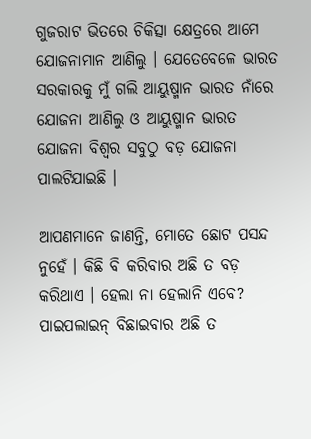ଗୁଜରାଟ ଭିତରେ ଚିକିତ୍ସା କ୍ଷେତ୍ରରେ ଆମେ ଯୋଜନାମାନ ଆଣିଲୁ । ଯେତେବେଳେ ଭାରତ ସରକାରକୁ ମୁଁ ଗଲି ଆୟୁଷ୍ମାନ ଭାରତ ନାଁରେ ଯୋଜନା ଆଣିଲୁ ଓ ଆୟୁଷ୍ମାନ ଭାରତ ଯୋଜନା ବିଶ୍ୱର ସବୁଠୁ ବଡ଼ ଯୋଜନା ପାଲଟିଯାଇଛି ।

ଆପଣମାନେ ଜାଣନ୍ତି, ମୋତେ ଛୋଟ ପସନ୍ଦ ନୁହେଁ । କିଛି ବି କରିବାର ଅଛି ତ ବଡ଼ କରିଥାଏ । ହେଲା ନା ହେଲାନି ଏବେ? ପାଇପଲାଇନ୍ ବିଛାଇବାର ଅଛି ତ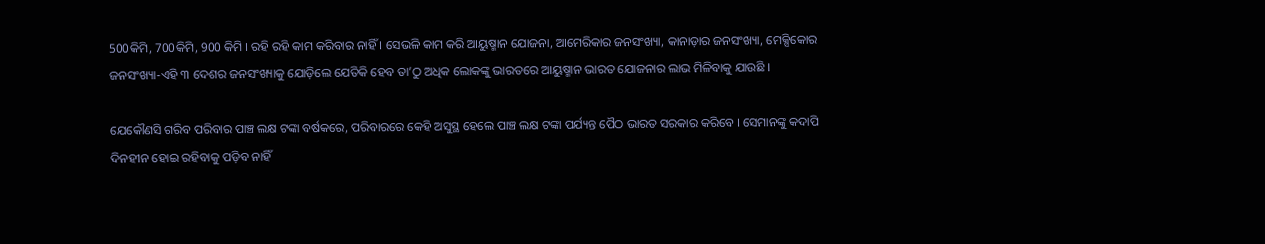500କିମି, 700କିମି, 900 କିମି । ରହି ରହି କାମ କରିବାର ନାହିଁ । ସେଭଳି କାମ କରି ଆୟୁଷ୍ମାନ ଯୋଜନା, ଆମେରିକାର ଜନସଂଖ୍ୟା, କାନାଡ଼ାର ଜନସଂଖ୍ୟା, ମେକ୍ସିକୋର ଜନସଂଖ୍ୟା-ଏହି ୩ ଦେଶର ଜନସଂଖ୍ୟାକୁ ଯୋଡ଼ିଲେ ଯେତିକି ହେବ ତା’ଠୁ ଅଧିକ ଲୋକଙ୍କୁ ଭାରତରେ ଆୟୁଷ୍ମାନ ଭାରତ ଯୋଜନାର ଲାଭ ମିଳିବାକୁ ଯାଉଛି ।

ଯେକୌଣସି ଗରିବ ପରିବାର ପାଞ୍ଚ ଲକ୍ଷ ଟଙ୍କା ବର୍ଷକରେ, ପରିବାରରେ କେହି ଅସୁସ୍ଥ ହେଲେ ପାଞ୍ଚ ଲକ୍ଷ ଟଙ୍କା ପର୍ଯ୍ୟନ୍ତ ପୈଠ ଭାରତ ସରକାର କରିବେ । ସେମାନଙ୍କୁ କଦାପି ଦିନହୀନ ହୋଇ ରହିବାକୁ ପଡ଼ିବ ନାହିଁ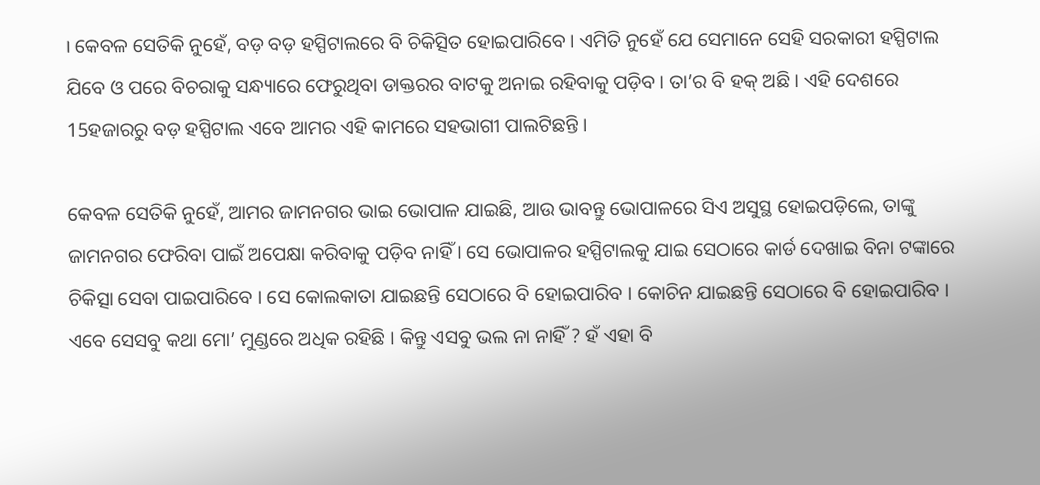। କେବଳ ସେତିକି ନୁହେଁ, ବଡ଼ ବଡ଼ ହସ୍ପିଟାଲରେ ବି ଚିକିତ୍ସିତ ହୋଇପାରିବେ । ଏମିତି ନୁହେଁ ଯେ ସେମାନେ ସେହି ସରକାରୀ ହସ୍ପିଟାଲ ଯିବେ ଓ ପରେ ବିଚରାକୁ ସନ୍ଧ୍ୟାରେ ଫେରୁଥିବା ଡାକ୍ତରର ବାଟକୁ ଅନାଇ ରହିବାକୁ ପଡ଼ିବ । ତା’ର ବି ହକ୍ ଅଛି । ଏହି ଦେଶରେ 15ହଜାରରୁ ବଡ଼ ହସ୍ପିଟାଲ ଏବେ ଆମର ଏହି କାମରେ ସହଭାଗୀ ପାଲଟିଛନ୍ତି ।

କେବଳ ସେତିକି ନୁହେଁ, ଆମର ଜାମନଗର ଭାଇ ଭୋପାଳ ଯାଇଛି, ଆଉ ଭାବନ୍ତୁ ଭୋପାଳରେ ସିଏ ଅସୁସ୍ଥ ହୋଇପଡ଼ିଲେ, ତାଙ୍କୁ ଜାମନଗର ଫେରିବା ପାଇଁ ଅପେକ୍ଷା କରିବାକୁ ପଡ଼ିବ ନାହିଁ । ସେ ଭୋପାଳର ହସ୍ପିଟାଲକୁ ଯାଇ ସେଠାରେ କାର୍ଡ ଦେଖାଇ ବିନା ଟଙ୍କାରେ ଚିକିତ୍ସା ସେବା ପାଇପାରିବେ । ସେ କୋଲକାତା ଯାଇଛନ୍ତି ସେଠାରେ ବି ହୋଇପାରିବ । କୋଚିନ ଯାଇଛନ୍ତି ସେଠାରେ ବି ହୋଇପାରିବ । ଏବେ ସେସବୁ କଥା ମୋ’ ମୁଣ୍ଡରେ ଅଧିକ ରହିଛି । କିନ୍ତୁ ଏସବୁ ଭଲ ନା ନାହିଁ ? ହଁ ଏହା ବି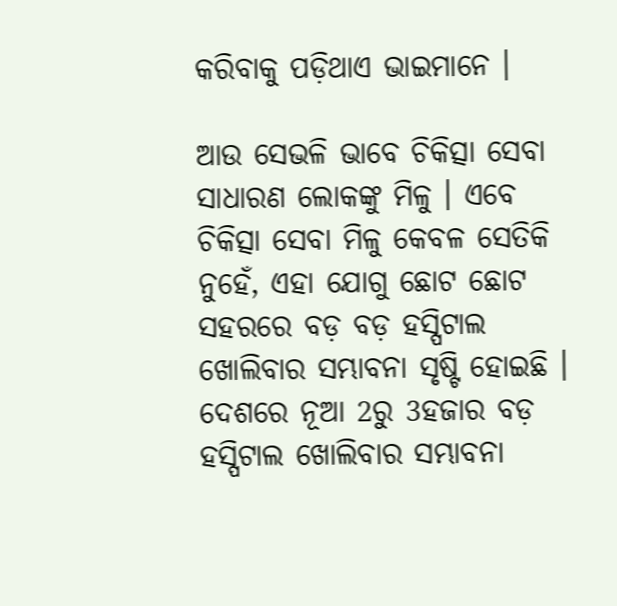କରିବାକୁ ପଡ଼ିଥାଏ ଭାଇମାନେ ।

ଆଉ ସେଭଳି ଭାବେ ଚିକିତ୍ସା ସେବା ସାଧାରଣ ଲୋକଙ୍କୁ ମିଳୁ । ଏବେ ଚିକିତ୍ସା ସେବା ମିଳୁ କେବଳ ସେତିକି ନୁହେଁ, ଏହା ଯୋଗୁ ଛୋଟ ଛୋଟ ସହରରେ ବଡ଼ ବଡ଼ ହସ୍ପିଟାଲ ଖୋଲିବାର ସମ୍ଭାବନା ସୃଷ୍ଟି ହୋଇଛି । ଦେଶରେ ନୂଆ 2ରୁ 3ହଜାର ବଡ଼ ହସ୍ପିଟାଲ ଖୋଲିବାର ସମ୍ଭାବନା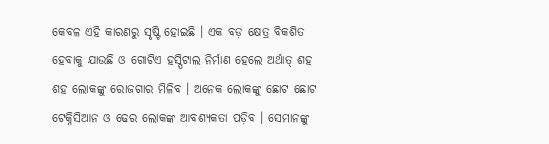କେବଳ ଏହି କାରଣରୁ ସୃଷ୍ଟି ହୋଇଛି । ଏକ ବଡ଼ କ୍ଷେତ୍ର ବିକଶିତ ହେବାକୁ ଯାଉଛି ଓ ଗୋଟିଏ ହସ୍ପିଟାଲ ନିର୍ମାଣ ହେଲେ ଅର୍ଥାତ୍ ଶହ ଶହ ଲୋକଙ୍କୁ ରୋଜଗାର ମିଳିବ । ଅନେକ ଲୋକଙ୍କୁ ଛୋଟ ଛୋଟ ଟେକ୍ନିସିଆନ ଓ ଢେର ଲୋକଙ୍କ ଆବଶ୍ୟକତା ପଡ଼ିବ । ସେମାନଙ୍କୁ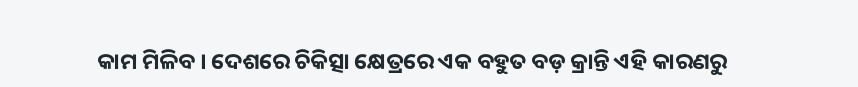କାମ ମିଳିବ । ଦେଶରେ ଚିକିତ୍ସା କ୍ଷେତ୍ରରେ ଏକ ବହୁତ ବଡ଼ କ୍ରାନ୍ତି ଏହି କାରଣରୁ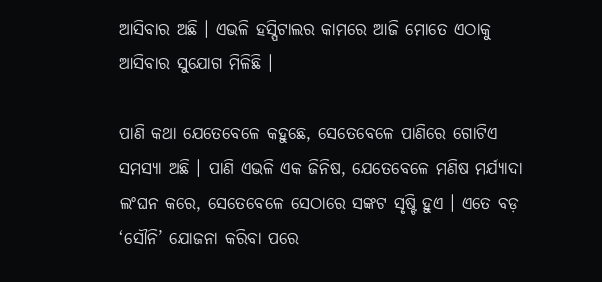ଆସିବାର ଅଛି । ଏଭଳି ହସ୍ପିଟାଲର କାମରେ ଆଜି ମୋତେ ଏଠାକୁ ଆସିବାର ସୁଯୋଗ ମିଳିଛି ।

ପାଣି କଥା ଯେତେବେଳେ କହୁଛେ, ସେତେବେଳେ ପାଣିରେ ଗୋଟିଏ ସମସ୍ୟା ଅଛି । ପାଣି ଏଭଳି ଏକ ଜିନିଷ, ଯେତେବେଳେ ମଣିଷ ମର୍ଯ୍ୟାଦା ଲଂଘନ କରେ, ସେତେବେଳେ ସେଠାରେ ସଙ୍କଟ ସୃଷ୍ଟି ହୁଏ । ଏତେ ବଡ଼ ‘ସୌନି’ ଯୋଜନା କରିବା ପରେ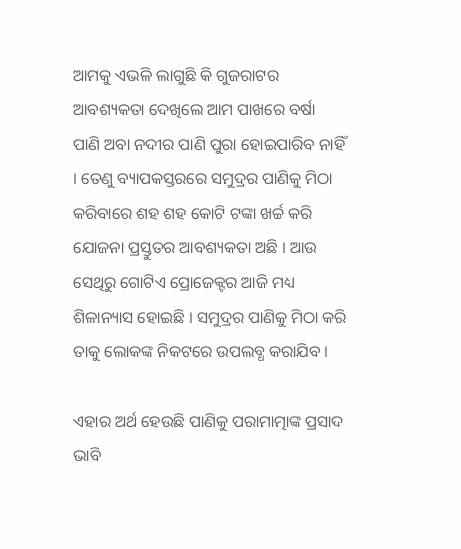ଆମକୁ ଏଭଳି ଲାଗୁଛି କି ଗୁଜରାଟର ଆବଶ୍ୟକତା ଦେଖିଲେ ଆମ ପାଖରେ ବର୍ଷା ପାଣି ଅବା ନଦୀର ପାଣି ପୁରା ହୋଇପାରିବ ନାହିଁ । ତେଣୁ ବ୍ୟାପକସ୍ତରରେ ସମୁଦ୍ରର ପାଣିକୁ ମିଠା କରିବାରେ ଶହ ଶହ କୋଟି ଟଙ୍କା ଖର୍ଚ୍ଚ କରି ଯୋଜନା ପ୍ରସ୍ତୁତର ଆବଶ୍ୟକତା ଅଛି । ଆଉ ସେଥିରୁ ଗୋଟିଏ ପ୍ରୋଜେକ୍ଟର ଆଜି ମଧ୍ୟ ଶିଳାନ୍ୟାସ ହୋଇଛି । ସମୁଦ୍ରର ପାଣିକୁ ମିଠା କରି ତାକୁ ଲୋକଙ୍କ ନିକଟରେ ଉପଲବ୍ଧ କରାଯିବ ।

ଏହାର ଅର୍ଥ ହେଉଛି ପାଣିକୁ ପରାମାତ୍ମାଙ୍କ ପ୍ରସାଦ ଭାବି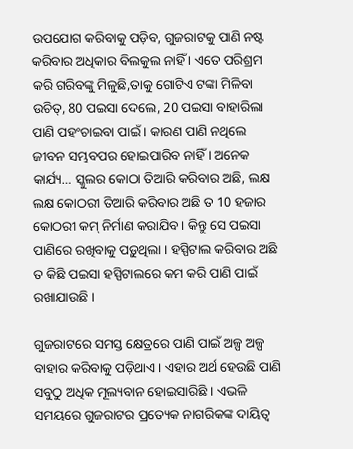ଉପଯୋଗ କରିବାକୁ ପଡ଼ିବ, ଗୁଜରାଟକୁ ପାଣି ନଷ୍ଟ କରିବାର ଅଧିକାର ବିଲକୁଲ ନାହିଁ । ଏତେ ପରିଶ୍ରମ କରି ଗରିବଙ୍କୁ ମିଳୁଛି,ତାକୁ ଗୋଟିଏ ଟଙ୍କା ମିଳିବା ଉଚିତ୍, 80 ପଇସା ଦେଲେ, 20 ପଇସା ବାହାରିଲା ପାଣି ପହଂଚାଇବା ପାଇଁ । କାରଣ ପାଣି ନଥିଲେ ଜୀବନ ସମ୍ଭବପର ହୋଇପାରିବ ନାହିଁ । ଅନେକ କାର୍ଯ୍ୟ… ସ୍କୁଲର କୋଠା ତିଆରି କରିବାର ଅଛି, ଲକ୍ଷ ଲକ୍ଷ କୋଠରୀ ତିଆରି କରିବାର ଅଛି ତ 10 ହଜାର କୋଠରୀ କମ୍ ନିର୍ମାଣ କରାଯିବ । କିନ୍ତୁ ସେ ପଇସା ପାଣିରେ ରଖିବାକୁ ପଡ଼ୁଥିଲା । ହସ୍ପିଟାଲ କରିବାର ଅଛି ତ କିଛି ପଇସା ହସ୍ପିଟାଲରେ କମ କରି ପାଣି ପାଇଁ ରଖାଯାଉଛି ।

ଗୁଜରାଟରେ ସମସ୍ତ କ୍ଷେତ୍ରରେ ପାଣି ପାଇଁ ଅଳ୍ପ ଅଳ୍ପ ବାହାର କରିବାକୁ ପଡ଼ିଥାଏ । ଏହାର ଅର୍ଥ ହେଉଛି ପାଣି ସବୁଠୁ ଅଧିକ ମୂଲ୍ୟବାନ ହୋଇସାରିଛି । ଏଭଳି ସମୟରେ ଗୁଜରାଟର ପ୍ରତ୍ୟେକ ନାଗରିକଙ୍କ ଦାୟିତ୍ୱ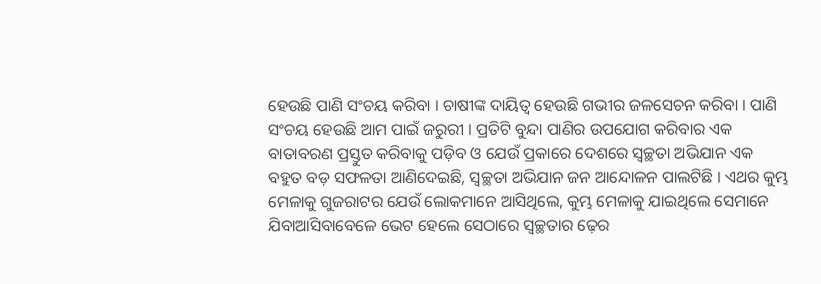ହେଉଛି ପାଣି ସଂଚୟ କରିବା । ଚାଷୀଙ୍କ ଦାୟିତ୍ୱ ହେଉଛି ଗଭୀର ଜଳସେଚନ କରିବା । ପାଣି ସଂଚୟ ହେଉଛି ଆମ ପାଇଁ ଜରୁରୀ । ପ୍ରତିଟି ବୁନ୍ଦା ପାଣିର ଉପଯୋଗ କରିବାର ଏକ ବାତାବରଣ ପ୍ରସ୍ତୁତ କରିବାକୁ ପଡ଼ିବ ଓ ଯେଉଁ ପ୍ରକାରେ ଦେଶରେ ସ୍ୱଚ୍ଛତା ଅଭିଯାନ ଏକ ବହୁତ ବଡ଼ ସଫଳତା ଆଣିଦେଇଛି, ସ୍ୱଚ୍ଛତା ଅଭିଯାନ ଜନ ଆନ୍ଦୋଳନ ପାଲଟିଛି । ଏଥର କୁମ୍ଭ ମେଳାକୁ ଗୁଜରାଟର ଯେଉଁ ଲୋକମାନେ ଆସିଥିଲେ, କୁମ୍ଭ ମେଳାକୁ ଯାଇଥିଲେ ସେମାନେ ଯିବାଆସିବାବେଳେ ଭେଟ ହେଲେ ସେଠାରେ ସ୍ୱଚ୍ଛତାର ଢ଼େର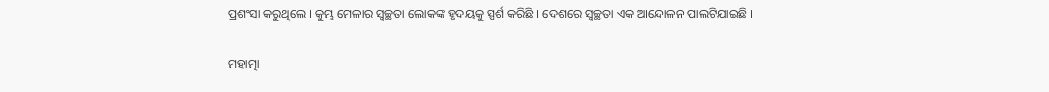ପ୍ରଶଂସା କରୁଥିଲେ । କୁମ୍ଭ ମେଳାର ସ୍ୱଚ୍ଛତା ଲୋକଙ୍କ ହୃଦୟକୁ ସ୍ପର୍ଶ କରିଛି । ଦେଶରେ ସ୍ୱଚ୍ଛତା ଏକ ଆନ୍ଦୋଳନ ପାଲଟିଯାଇଛି ।

ମହାତ୍ମା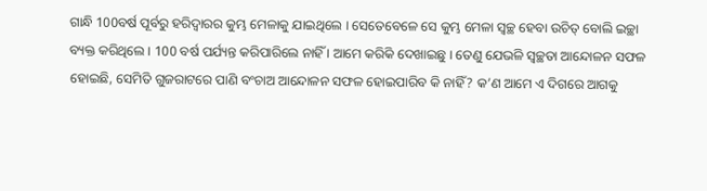ଗାନ୍ଧି 100ବର୍ଷ ପୂର୍ବରୁ ହରିଦ୍ୱାରର କୁମ୍ଭ ମେଳାକୁ ଯାଇଥିଲେ । ସେତେବେଳେ ସେ କୁମ୍ଭ ମେଳା ସ୍ୱଚ୍ଛ ହେବା ଉଚିତ୍ ବୋଲି ଇଚ୍ଛା ବ୍ୟକ୍ତ କରିଥିଲେ । 100 ବର୍ଷ ପର୍ଯ୍ୟନ୍ତ କରିପାରିଲେ ନାହିଁ । ଆମେ କରିକି ଦେଖାଇଛୁ । ତେଣୁ ଯେଭଳି ସ୍ୱଚ୍ଛତା ଆନ୍ଦୋଳନ ସଫଳ ହୋଇଛି, ସେମିତି ଗୁଜରାଟରେ ପାଣି ବଂଚାଅ ଆନ୍ଦୋଳନ ସଫଳ ହୋଇପାରିବ କି ନାହିଁ? କ’ଣ ଆମେ ଏ ଦିଗରେ ଆଗକୁ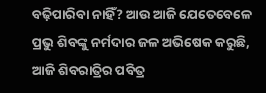ବଢ଼ିପାରିବା ନାହିଁ? ଆଉ ଆଜି ଯେତେବେଳେ ପ୍ରଭୁ ଶିବଙ୍କୁ ନର୍ମଦାର ଜଳ ଅଭିଷେକ କରୁଛି, ଆଜି ଶିବରାତ୍ରିର ପବିତ୍ର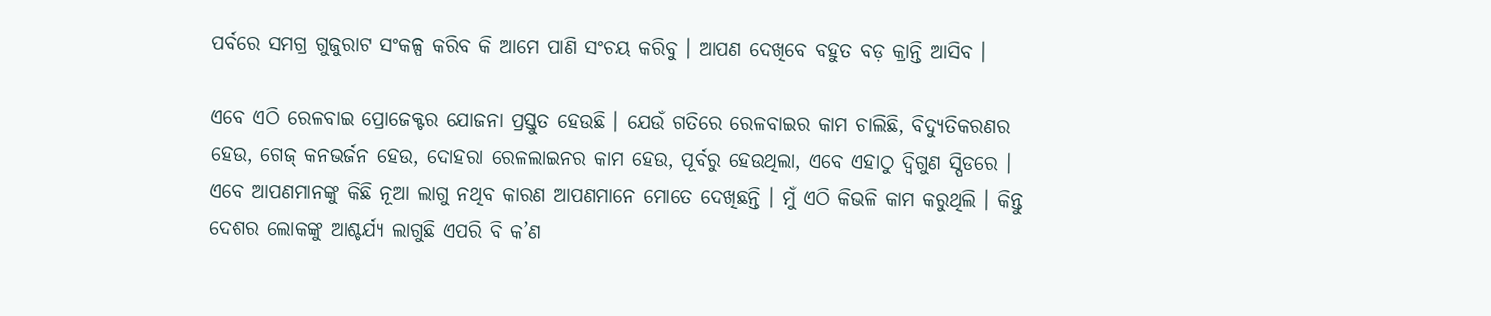ପର୍ବରେ ସମଗ୍ର ଗୁଜୁରାଟ ସଂକଳ୍ପ କରିବ କି ଆମେ ପାଣି ସଂଚୟ କରିବୁ । ଆପଣ ଦେଖିବେ ବହୁତ ବଡ଼ କ୍ରାନ୍ତି ଆସିବ ।

ଏବେ ଏଠି ରେଳବାଇ ପ୍ରୋଜେକ୍ଟର ଯୋଜନା ପ୍ରସ୍ତୁତ ହେଉଛି । ଯେଉଁ ଗତିରେ ରେଳବାଇର କାମ ଚାଲିଛି, ବିଦ୍ୟୁତିକରଣର ହେଉ, ଗେଜ୍ କନଭର୍ଜନ ହେଉ, ଦୋହରା ରେଳଲାଇନର କାମ ହେଉ, ପୂର୍ବରୁ ହେଉଥିଲା, ଏବେ ଏହାଠୁ ଦ୍ୱିଗୁଣ ସ୍ପିଡରେ । ଏବେ ଆପଣମାନଙ୍କୁ କିଛି ନୂଆ ଲାଗୁ ନଥିବ କାରଣ ଆପଣମାନେ ମୋତେ ଦେଖିଛନ୍ତି । ମୁଁ ଏଠି କିଭଳି କାମ କରୁଥିଲି । କିନ୍ତୁ ଦେଶର ଲୋକଙ୍କୁ ଆଶ୍ଚର୍ଯ୍ୟ ଲାଗୁଛି ଏପରି ବି କ’ଣ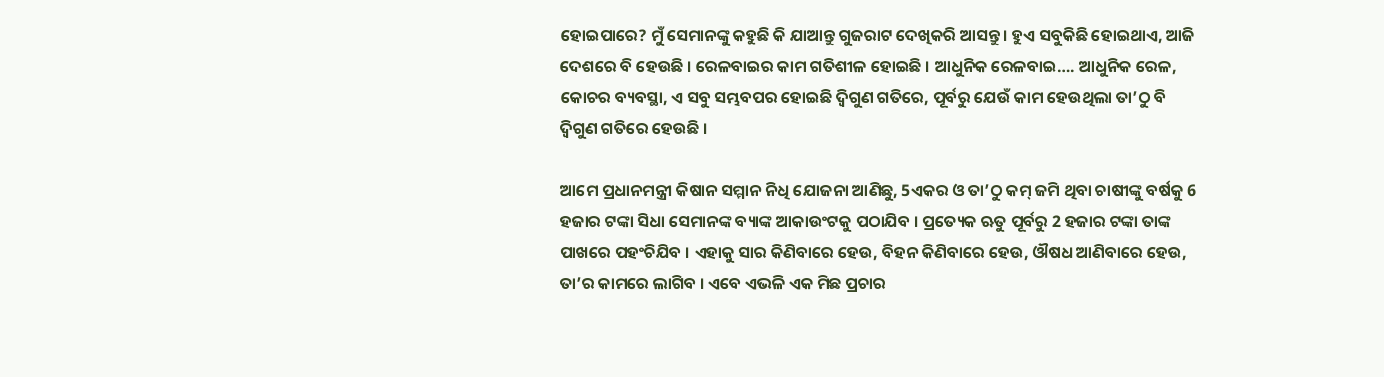ହୋଇପାରେ? ମୁଁ ସେମାନଙ୍କୁ କହୁଛି କି ଯାଆନ୍ତୁ ଗୁଜରାଟ ଦେଖିକରି ଆସନ୍ତୁ । ହୁଏ ସବୁକିଛି ହୋଇଥାଏ, ଆଜି ଦେଶରେ ବି ହେଉଛି । ରେଳବାଇର କାମ ଗତିଶୀଳ ହୋଇଛି । ଆଧୁନିକ ରେଳବାଇ…. ଆଧୁନିକ ରେଳ, କୋଚର ବ୍ୟବସ୍ଥା, ଏ ସବୁ ସମ୍ଭବପର ହୋଇଛି ଦ୍ୱିଗୁଣ ଗତିରେ, ପୂର୍ବରୁ ଯେଉଁ କାମ ହେଉଥିଲା ତା’ଠୁ ବି ଦ୍ୱିଗୁଣ ଗତିରେ ହେଉଛି ।

ଆମେ ପ୍ରଧାନମନ୍ତ୍ରୀ କିଷାନ ସମ୍ମାନ ନିଧି ଯୋଜନା ଆଣିଛୁ, 5ଏକର ଓ ତା’ଠୁ କମ୍ ଜମି ଥିବା ଚାଷୀଙ୍କୁ ବର୍ଷକୁ 6 ହଜାର ଟଙ୍କା ସିଧା ସେମାନଙ୍କ ବ୍ୟାଙ୍କ ଆକାଉଂଟକୁ ପଠାଯିବ । ପ୍ରତ୍ୟେକ ଋତୁ ପୂର୍ବରୁ 2 ହଜାର ଟଙ୍କା ତାଙ୍କ ପାଖରେ ପହଂଚିଯିବ । ଏହାକୁ ସାର କିଣିବାରେ ହେଉ, ବିହନ କିଣିବାରେ ହେଉ, ଔଷଧ ଆଣିବାରେ ହେଉ, ତା’ର କାମରେ ଲାଗିବ । ଏବେ ଏଭଳି ଏକ ମିଛ ପ୍ରଚାର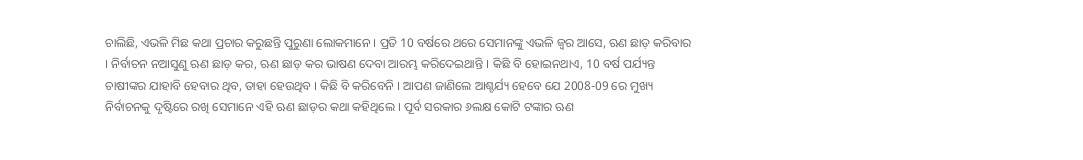ଚାଲିଛି, ଏଭଳି ମିଛ କଥା ପ୍ରଚାର କରୁଛନ୍ତି ପୁରୁଣା ଲୋକମାନେ । ପ୍ରତି 10 ବର୍ଷରେ ଥରେ ସେମାନଙ୍କୁ ଏଭଳି ଜ୍ୱର ଆସେ, ଋଣ ଛାଡ଼ କରିବାର । ନିର୍ବାଚନ ନଆସୁଣୁ ଋଣ ଛାଡ଼ କର, ଋଣ ଛାଡ଼ କର ଭାଷଣ ଦେବା ଆରମ୍ଭ କରିଦେଇଥାନ୍ତି । କିଛି ବି ହୋଇନଥାଏ, 10 ବର୍ଷ ପର୍ଯ୍ୟନ୍ତ ଚାଷୀଙ୍କର ଯାହାବି ହେବାର ଥିବ, ତାହା ହେଉଥିବ । କିଛି ବି କରିବେନି । ଆପଣ ଜାଣିଲେ ଆଶ୍ଚର୍ଯ୍ୟ ହେବେ ଯେ 2008-09 ରେ ମୁଖ୍ୟ ନିର୍ବାଚନକୁ ଦୃଷ୍ଟିରେ ରଖି ସେମାନେ ଏହି ଋଣ ଛାଡ଼ର କଥା କହିଥିଲେ । ପୂର୍ବ ସରକାର ୬ଲକ୍ଷ କୋଟି ଟଙ୍କାର ଋଣ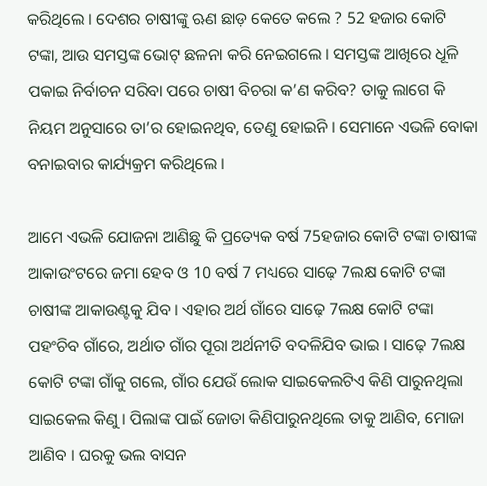କରିଥିଲେ । ଦେଶର ଚାଷୀଙ୍କୁ ଋଣ ଛାଡ଼ କେତେ କଲେ ? 52 ହଜାର କୋଟି ଟଙ୍କା, ଆଉ ସମସ୍ତଙ୍କ ଭୋଟ୍ ଛଳନା କରି ନେଇଗଲେ । ସମସ୍ତଙ୍କ ଆଖିରେ ଧୂଳି ପକାଇ ନିର୍ବାଚନ ସରିବା ପରେ ଚାଷୀ ବିଚରା କ’ଣ କରିବ? ତାକୁ ଲାଗେ କି ନିୟମ ଅନୁସାରେ ତା’ର ହୋଇନଥିବ, ତେଣୁ ହୋଇନି । ସେମାନେ ଏଭଳି ବୋକା ବନାଇବାର କାର୍ଯ୍ୟକ୍ରମ କରିଥିଲେ ।

ଆମେ ଏଭଳି ଯୋଜନା ଆଣିଛୁ କି ପ୍ରତ୍ୟେକ ବର୍ଷ 75ହଜାର କୋଟି ଟଙ୍କା ଚାଷୀଙ୍କ ଆକାଉଂଟରେ ଜମା ହେବ ଓ 10 ବର୍ଷ 7 ମଧ୍ୟରେ ସାଢ଼େ 7ଲକ୍ଷ କୋଟି ଟଙ୍କା ଚାଷୀଙ୍କ ଆକାଉଣ୍ଟକୁ ଯିବ । ଏହାର ଅର୍ଥ ଗାଁରେ ସାଢ଼େ 7ଲକ୍ଷ କୋଟି ଟଙ୍କା ପହଂଚିବ ଗାଁରେ, ଅର୍ଥାତ ଗାଁର ପୂରା ଅର୍ଥନୀତି ବଦଳିଯିବ ଭାଇ । ସାଢ଼େ 7ଲକ୍ଷ କୋଟି ଟଙ୍କା ଗାଁକୁ ଗଲେ, ଗାଁର ଯେଉଁ ଲୋକ ସାଇକେଲଟିଏ କିଣି ପାରୁନଥିଲା ସାଇକେଲ କିଣୁ । ପିଲାଙ୍କ ପାଇଁ ଜୋତା କିଣିପାରୁନଥିଲେ ତାକୁ ଆଣିବ, ମୋଜା ଆଣିବ । ଘରକୁ ଭଲ ବାସନ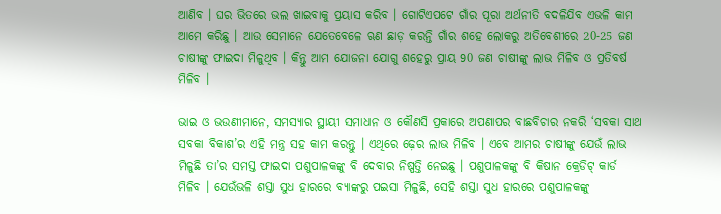ଆଣିବ । ଘର ଭିତରେ ଭଲ ଖାଇବାକୁ ପ୍ରୟାସ କରିବ । ଗୋଟିଏପଟେ ଗାଁର ପୂରା ଅର୍ଥନୀତି ବଦଳିଯିବ ଏଭଳି କାମ ଆମେ କରିଛୁ । ଆଉ ସେମାନେ ଯେତେବେଳେ ଋଣ ଛାଡ଼ କରନ୍ତି ଗାଁର ଶହେ ଲୋକରୁ ଅତିବେଶୀରେ 20-25 ଜଣ ଚାଷୀଙ୍କୁ ଫାଇଦା ମିଳୁଥିବ । କିନ୍ତୁ ଆମ ଯୋଜନା ଯୋଗୁ ଶହେରୁ ପ୍ରାୟ 90 ଜଣ ଚାଷୀଙ୍କୁ ଲାଭ ମିଳିବ ଓ ପ୍ରତିବର୍ଷ ମିଳିବ ।

ଭାଇ ଓ ଭଉଣୀମାନେ, ସମସ୍ୟାର ସ୍ଥାୟୀ ସମାଧାନ ଓ କୌଣସି ପ୍ରକାରେ ଅପଣାପର ବାଛବିଚାର ନକରି ‘ସବକା ସାଥ ସବକା ବିକାଶ’ର ଏହି ମନ୍ତ୍ର ସହ କାମ କରନ୍ତୁ । ଏଥିରେ ଢ଼େର ଲାଭ ମିଳିବ । ଏବେ ଆମର ଚାଷୀଙ୍କୁ ଯେଉଁ ଲାଭ ମିଳୁଛି ତା’ର ସମସ୍ତ ଫାଇଦା ପଶୁପାଳକଙ୍କୁ ବି ଦେବାର ନିଷ୍ପତ୍ତି ନେଇଛୁ । ପଶୁପାଳକଙ୍କୁ ବି କିଷାନ କ୍ରେଡିଟ୍ କାର୍ଡ ମିଳିବ । ଯେଉଁଭଳି ଶସ୍ତା ସୁଧ ହାରରେ ବ୍ୟାଙ୍କରୁ ପଇସା ମିଳୁଛି, ସେହି ଶସ୍ତା ସୁଧ ହାରରେ ପଶୁପାଳକଙ୍କୁ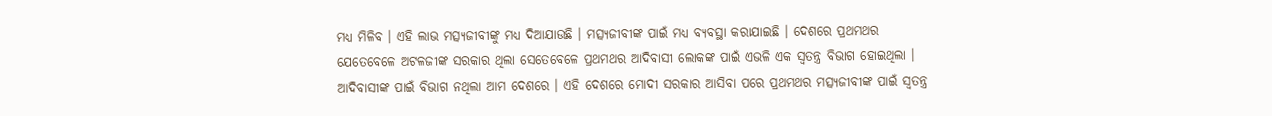ମଧ୍ୟ ମିଳିବ । ଏହି ଲାଭ ମତ୍ସ୍ୟଜୀବୀଙ୍କୁ ମଧ୍ୟ ଦିଆଯାଉଛି । ମତ୍ସ୍ୟଜୀବୀଙ୍କ ପାଇଁ ମଧ୍ୟ ବ୍ୟବସ୍ଥା କରାଯାଇଛି । ଦେଶରେ ପ୍ରଥମଥର ଯେତେବେଳେ ଅଟଳଜୀଙ୍କ ସରକାର ଥିଲା ସେତେବେଳେ ପ୍ରଥମଥର ଆଦିବାସୀ ଲୋକଙ୍କ ପାଇଁ ଏଭଳି ଏକ ସ୍ୱତନ୍ତ୍ର ବିଭାଗ ହୋଇଥିଲା । ଆଦିବାସୀଙ୍କ ପାଇଁ ବିଭାଗ ନଥିଲା ଆମ ଦେଶରେ । ଏହି ଦେଶରେ ମୋଦୀ ସରକାର ଆସିବା ପରେ ପ୍ରଥମଥର ମତ୍ସ୍ୟଜୀବୀଙ୍କ ପାଇଁ ସ୍ୱତନ୍ତ୍ର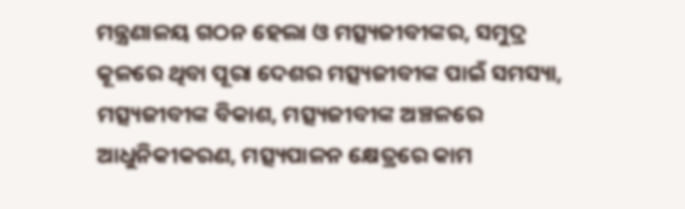ମନ୍ତ୍ରଣାଳୟ ଗଠନ ହେଲା ଓ ମତ୍ସ୍ୟଜୀବୀଙ୍କର, ସମୁଦ୍ର କୂଳରେ ଥିବା ପୂରା ଦେଶର ମତ୍ସ୍ୟଜୀବୀଙ୍କ ପାଇଁ ସମସ୍ୟା, ମତ୍ସ୍ୟଜୀବୀଙ୍କ ବିକାଶ, ମତ୍ସ୍ୟଜୀବୀଙ୍କ ଅଞ୍ଚଳରେ ଆଧୁନିକୀକରଣ, ମତ୍ସ୍ୟପାଳନ କ୍ଷେତ୍ରରେ କାମ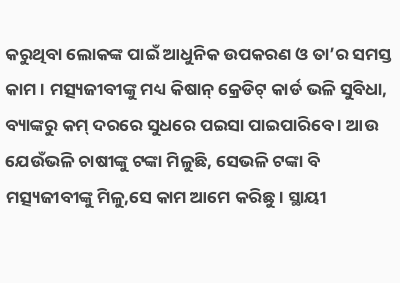କରୁଥିବା ଲୋକଙ୍କ ପାଇଁ ଆଧୁନିକ ଉପକରଣ ଓ ତା’ର ସମସ୍ତ କାମ । ମତ୍ସ୍ୟଜୀବୀଙ୍କୁ ମଧ୍ୟ କିଷାନ୍ କ୍ରେଡିଟ୍ କାର୍ଡ ଭଳି ସୁବିଧା, ବ୍ୟାଙ୍କରୁ କମ୍ ଦରରେ ସୁଧରେ ପଇସା ପାଇପାରିବେ । ଆଉ ଯେଉଁଭଳି ଚାଷୀଙ୍କୁ ଟଙ୍କା ମିଳୁଛି, ସେଭଳି ଟଙ୍କା ବି ମତ୍ସ୍ୟଜୀବୀଙ୍କୁ ମିଳୁ,ସେ କାମ ଆମେ କରିଛୁ । ସ୍ଥାୟୀ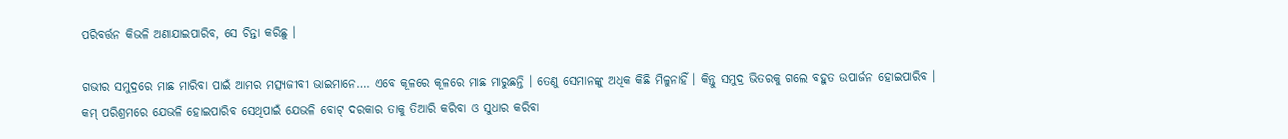ପରିବର୍ତ୍ତନ କିଭଳି ଅଣାଯାଇପାରିବ, ସେ ଚିନ୍ତା କରିଛୁ ।

ଗଭୀର ସମୁଦ୍ରରେ ମାଛ ମାରିବା ପାଇଁ ଆମର ମତ୍ସ୍ୟଜୀବୀ ଭାଇମାନେ…. ଏବେ କୂଳରେ କୂଳରେ ମାଛ ମାରୁଛନ୍ତି । ତେଣୁ ସେମାନଙ୍କୁ ଅଧିକ କିଛି ମିଳୁନାହିଁ । କିନ୍ତୁ ସମୁଦ୍ର ଭିତରକୁ ଗଲେ ବହୁତ ଉପାର୍ଜନ ହୋଇପାରିବ । କମ୍ ପରିଶ୍ରମରେ ଯେଭଳି ହୋଇପାରିବ ସେଥିପାଇଁ ଯେଭଳି ବୋଟ୍ ଦରକାର ତାକୁ ତିଆରି କରିବା ଓ ସୁଧାର କରିବା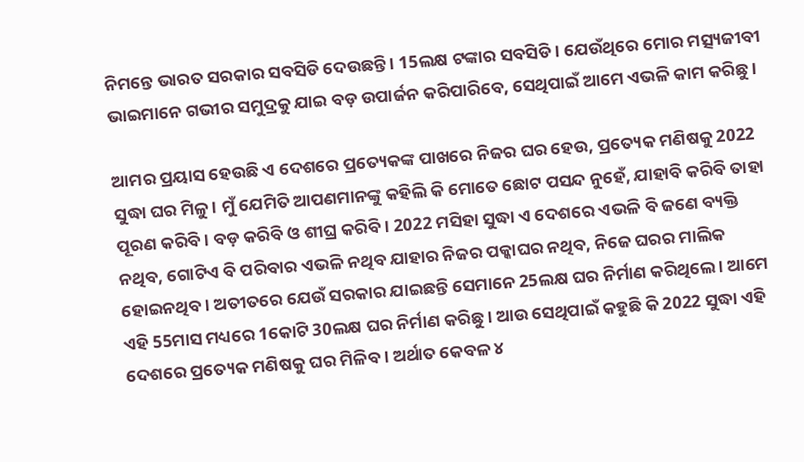ନିମନ୍ତେ ଭାରତ ସରକାର ସବସିଡି ଦେଉଛନ୍ତି । 15ଲକ୍ଷ ଟଙ୍କାର ସବସିଡି । ଯେଉଁଥିରେ ମୋର ମତ୍ସ୍ୟଜୀବୀ ଭାଇମାନେ ଗଭୀର ସମୁଦ୍ରକୁ ଯାଇ ବଡ଼ ଉପାର୍ଜନ କରିପାରିବେ, ସେଥିପାଇଁ ଆମେ ଏଭଳି କାମ କରିଛୁ ।

ଆମର ପ୍ରୟାସ ହେଉଛି ଏ ଦେଶରେ ପ୍ରତ୍ୟେକଙ୍କ ପାଖରେ ନିଜର ଘର ହେଉ, ପ୍ରତ୍ୟେକ ମଣିଷକୁ 2022 ସୁଦ୍ଧା ଘର ମିଳୁ । ମୁଁ ଯେମିତି ଆପଣମାନଙ୍କୁ କହିଲି କି ମୋତେ ଛୋଟ ପସନ୍ଦ ନୁହେଁ, ଯାହାବି କରିବି ତାହା ପୂରଣ କରିବି । ବଡ଼ କରିବି ଓ ଶୀଘ୍ର କରିବି । 2022 ମସିହା ସୁଦ୍ଧା ଏ ଦେଶରେ ଏଭଳି ବି ଜଣେ ବ୍ୟକ୍ତି ନଥିବ, ଗୋଟିଏ ବି ପରିବାର ଏଭଳି ନଥିବ ଯାହାର ନିଜର ପକ୍କାଘର ନଥିବ, ନିଜେ ଘରର ମାଲିକ ହୋଇନଥିବ । ଅତୀତରେ ଯେଉଁ ସରକାର ଯାଇଛନ୍ତି ସେମାନେ 25ଲକ୍ଷ ଘର ନିର୍ମାଣ କରିଥିଲେ । ଆମେ ଏହି 55ମାସ ମଧ୍ୟରେ 1କୋଟି 30ଲକ୍ଷ ଘର ନିର୍ମାଣ କରିଛୁ । ଆଉ ସେଥିପାଇଁ କହୁଛି କି 2022 ସୁଦ୍ଧା ଏହି ଦେଶରେ ପ୍ରତ୍ୟେକ ମଣିଷକୁ ଘର ମିଳିବ । ଅର୍ଥାତ କେବଳ ୪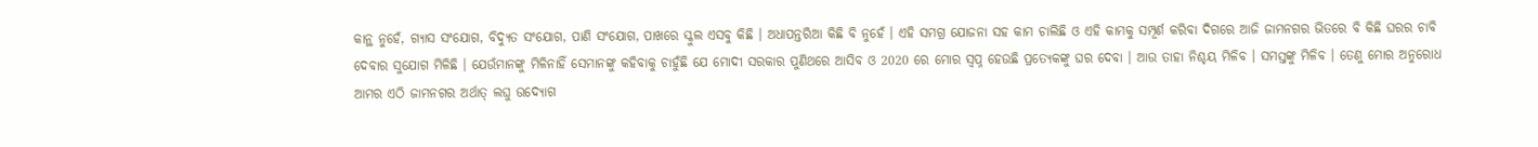କାନ୍ଥ ନୁହେଁ, ଗ୍ୟାସ ସଂଯୋଗ, ବିଦ୍ୟୁତ ସଂଯୋଗ, ପାଣି ସଂଯୋଗ, ପାଖରେ ସ୍କୁଲ ଏସବୁ କିଛି । ଅଧାପନ୍ତରିଆ କିଛି ବି ନୁହେଁ । ଏହି ସମଗ୍ର ଯୋଜନା ସହ କାମ ଚାଲିଛି ଓ ଏହି କାମକୁ ସମ୍ପୂର୍ଣ କରିବା ଦିଗରେ ଆଜି ଜାମନଗର ଭିତରେ ବି କିଛି ଘରର ଚାବି ଦେବାର ସୁଯୋଗ ମିଳିଛି । ଯେଉଁମାନଙ୍କୁ ମିଳିନାହିଁ ସେମାନଙ୍କୁ କହିବାକୁ ଚାହୁଁଛି ଯେ ମୋଦୀ ସରକାର ପୁଣିଥରେ ଆସିବ ଓ 2020 ରେ ମୋର ସ୍ୱପ୍ନ ହେଉଛି ପ୍ରତ୍ୟେକଙ୍କୁ ଘର ଦେବା । ଆଉ ତାହା ନିଶ୍ଚୟ ମିଳିବ । ସମସ୍ତଙ୍କୁ ମିଳିବ । ତେଣୁ ମୋର ଅନୁରୋଧ ଆମର ଏଠି ଜାମନଗର ଅର୍ଥାତ୍ ଲଘୁ ଉଦ୍ୟୋଗ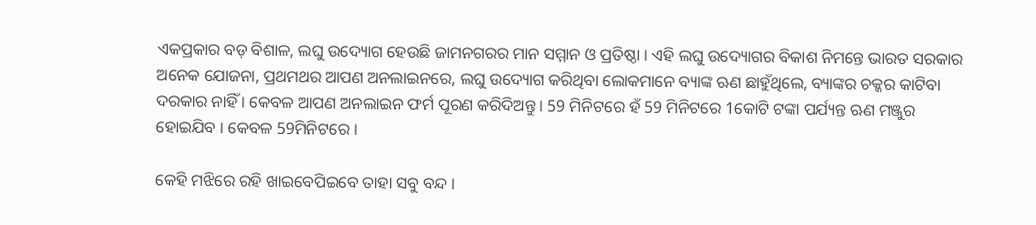ଏକପ୍ରକାର ବଡ଼ ବିଶାଳ, ଲଘୁ ଉଦ୍ୟୋଗ ହେଉଛି ଜାମନଗରର ମାନ ସମ୍ମାନ ଓ ପ୍ରତିଷ୍ଠା । ଏହି ଲଘୁ ଉଦ୍ୟୋଗର ବିକାଶ ନିମନ୍ତେ ଭାରତ ସରକାର ଅନେକ ଯୋଜନା, ପ୍ରଥମଥର ଆପଣ ଅନଲାଇନରେ, ଲଘୁ ଉଦ୍ୟୋଗ କରିଥିବା ଲୋକମାନେ ବ୍ୟାଙ୍କ ଋଣ ଛାହୁଁଥିଲେ, ବ୍ୟାଙ୍କର ଚକ୍କର କାଟିବା ଦରକାର ନାହିଁ । କେବଳ ଆପଣ ଅନଲାଇନ ଫର୍ମ ପୂରଣ କରିଦିଅନ୍ତୁ । 59 ମିନିଟରେ ହଁ 59 ମିନିଟରେ 1କୋଟି ଟଙ୍କା ପର୍ଯ୍ୟନ୍ତ ଋଣ ମଞ୍ଜୁର ହୋଇଯିବ । କେବଳ 59ମିନିଟରେ ।

କେହି ମଝିରେ ରହି ଖାଇବେପିଇବେ ତାହା ସବୁ ବନ୍ଦ ।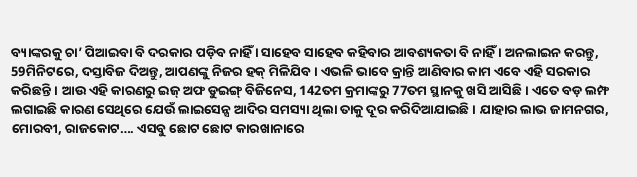ବ୍ୟାଙ୍କରକୁ ଚା’ ପିଆଇବା ବି ଦରକାର ପଡ଼ିବ ନାହିଁ । ସାହେବ ସାହେବ କହିବାର ଆବଶ୍ୟକତା ବି ନାହିଁ । ଅନଲାଇନ କରନ୍ତୁ, 59ମିନିଟରେ, ଦସ୍ତାବିଜ ଦିଅନ୍ତୁ, ଆପଣଙ୍କୁ ନିଜର ହକ୍ ମିଳିଯିବ । ଏଭଳି ଭାବେ କ୍ରାନ୍ତି ଆଣିବାର କାମ ଏବେ ଏହି ସରକାର କରିଛନ୍ତି । ଆଉ ଏହି କାରଣରୁ ଇଜ୍ ଅଫ ଡୁଇଙ୍ଗ୍ ବିଜିନେସ, 142ତମ କ୍ରମାଙ୍କରୁ 77ତମ ସ୍ଥାନକୁ ଖସି ଆସିଛି । ଏତେ ବଡ଼ ଲମ୍ଫ ଲଗାଇଛି କାରଣ ସେଥିରେ ଯେଉଁ ଲାଇସେନ୍ସ ଆଦିର ସମସ୍ୟା ଥିଲା ତାକୁ ଦୂର କରିଦିଆଯାଇଛି । ଯାହାର ଲାଭ ଜାମନଗର, ମୋରବୀ, ରାଜକୋଟ…. ଏସବୁ ଛୋଟ ଛୋଟ କାରଖାନାରେ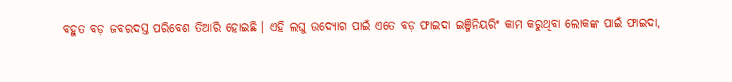ବହୁତ ବଡ଼ ଜବରଦସ୍ତ ପରିବେଶ ତିଆରି ହୋଇଛି । ଏହି ଲଘୁ ଉଦ୍ୟୋଗ ପାଇଁ ଏତେ ବଡ଼ ଫାଇଦା ଇଞ୍ଜିନିୟରିଂ କାମ କରୁଥିବା ଲୋକଙ୍କ ପାଇଁ ଫାଇଦା,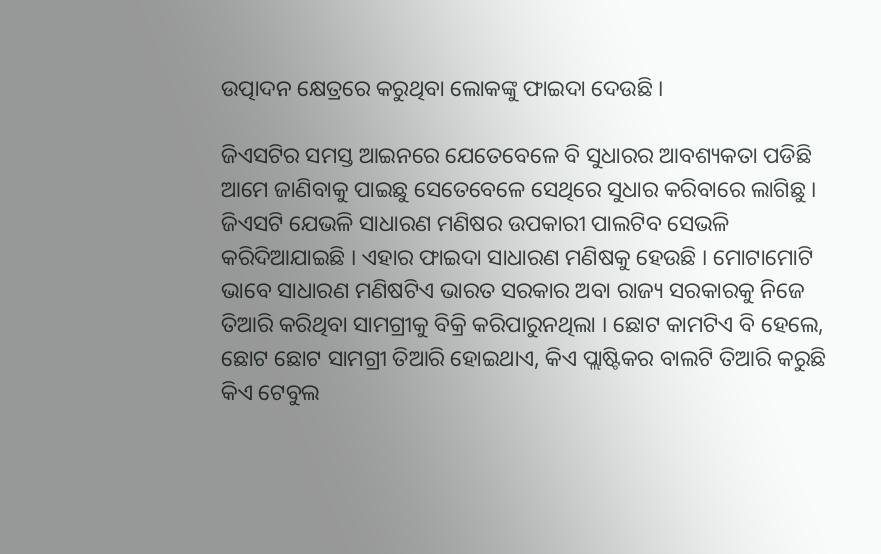ଉତ୍ପାଦନ କ୍ଷେତ୍ରରେ କରୁଥିବା ଲୋକଙ୍କୁ ଫାଇଦା ଦେଉଛି ।

ଜିଏସଟିର ସମସ୍ତ ଆଇନରେ ଯେତେବେଳେ ବି ସୁଧାରର ଆବଶ୍ୟକତା ପଡିଛି ଆମେ ଜାଣିବାକୁ ପାଇଛୁ ସେତେବେଳେ ସେଥିରେ ସୁଧାର କରିବାରେ ଲାଗିଛୁ । ଜିଏସଟି ଯେଭଳି ସାଧାରଣ ମଣିଷର ଉପକାରୀ ପାଲଟିବ ସେଭଳି କରିଦିଆଯାଇଛି । ଏହାର ଫାଇଦା ସାଧାରଣ ମଣିଷକୁ ହେଉଛି । ମୋଟାମୋଟି ଭାବେ ସାଧାରଣ ମଣିଷଟିଏ ଭାରତ ସରକାର ଅବା ରାଜ୍ୟ ସରକାରକୁ ନିଜେ ତିଆରି କରିଥିବା ସାମଗ୍ରୀକୁ ବିକ୍ରି କରିପାରୁନଥିଲା । ଛୋଟ କାମଟିଏ ବି ହେଲେ, ଛୋଟ ଛୋଟ ସାମଗ୍ରୀ ତିଆରି ହୋଇଥାଏ, କିଏ ପ୍ଲାଷ୍ଟିକର ବାଲଟି ତିଆରି କରୁଛି କିଏ ଟେବୁଲ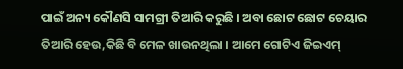ପାଇଁ ଅନ୍ୟ କୌଣସି ସାମଗ୍ରୀ ତିଆରି କରୁଛି । ଅବା ଛୋଟ ଛୋଟ ଚେୟାର ତିଆରି ହେଉ,କିଛି ବି ମେଳ ଖାଉନଥିଲା । ଆମେ ଗୋଟିଏ ଜିଇଏମ୍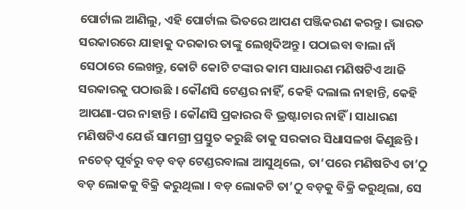ପୋର୍ଟାଲ ଆଣିଲୁ, ଏହି ପୋର୍ଟାଲ ଭିତରେ ଆପଣ ପଞ୍ଜିକରଣ କରନ୍ତୁ । ଭାରତ ସରକାରରେ ଯାହାକୁ ଦରକାର ତାଙ୍କୁ ଲେଖିଦିଅନ୍ତୁ । ପଠାଇବା ବାଲା ନାଁ ସେଠାରେ ଲେଖନ୍ତୁ, କୋଟି କୋଟି ଟଙ୍କାର କାମ ସାଧାରଣ ମଣିଷଟିଏ ଆଜି ସରକାରକୁ ପଠାଉଛି । କୌଣସି ଟେଣ୍ଡର ନାହିଁ, କେହି ଦଲାଲ ନାହାନ୍ତି, କେହି ଆପଣା-ପର ନାହାନ୍ତି । କୌଣସି ପ୍ରକାରର ବି ଭ୍ରଷ୍ଟାଚାର ନାହିଁ । ସାଧାରଣ ମଣିଷଟିଏ ଯେଉଁ ସାମଗ୍ରୀ ପ୍ରସ୍ତୁତ କରୁଛି ତାକୁ ସରକାର ସିଧାସଳଖ କିଣୁଛନ୍ତି । ନଚେତ୍ ପୂର୍ବରୁ ବଡ଼ ବଡ଼ ଟେଣ୍ଡରବାଲା ଆସୁଥିଲେ, ତା’ପରେ ମଣିଷଟିଏ ତା’ଠୁ ବଡ଼ ଲୋକକୁ ବିକ୍ରି କରୁଥିଲା । ବଡ଼ ଲୋକଟି ତା’ଠୁ ବଡ଼କୁ ବିକ୍ରି କରୁଥିଲା, ସେ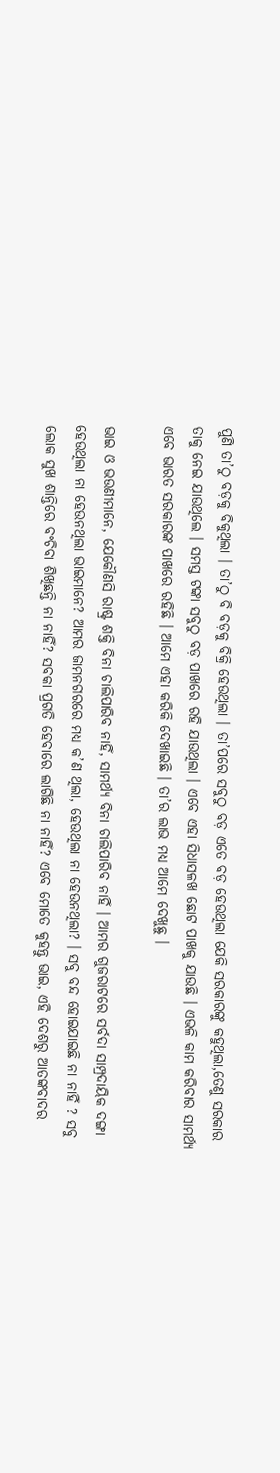ପୁଣି ତା’ଠୁ ବଡ଼କୁ ବିକୁଥିଲା । ତା’ଠୁ ବି ବଡ଼କୁ ବିକ୍ରି ହେଉଥିଲା । ତା’ପରେ ସବୁଠୁ ବଡ଼ ଏତେ ବଡ଼ ହେଉଥିଲା ଯେକି ସରକାରଙ୍କୁ କହୁଥିଲା,ତେଣୁ ସରକାର ତାକୁ ନେଇ ଯାଉଥିଲେ । ସମସ୍ତ ଟଙ୍କା ସବୁଠୁ ବଡ଼ ପାଖରେ ରହି ଯାଉଥିଲା । ଏବେ ଏହା ସିଧାସଳଖ ଛୋଟ ପାଖକୁ ଯାଉଛି । ଏଭଳି କାମ କରିବାର ସାମର୍ଥ୍ୟ ଏବେ ଭାରତ ସରକାରଙ୍କ ପାଖରେ ରହିଛି । ଆମେ ଏହା କରିକି ଦେଖାଇଛି । ତା’ର ଲାଭ ମଧ୍ୟ ଆମେ ଦେଖୁଛୁ ।

ଭାଇ ଓ ଭଉଣୀମାନେ, ଯେକୌଣସି ରାଷ୍ଟ୍ର ଶକ୍ତି ବିନା ଚାଲିପାରିବ ନାହିଁ, ସାମର୍ଥ୍ୟ ବିନା ଚାଲିପାରିବ ନାହିଁ । ଆମର ଗୁଜରାଟରେ ସର୍ବଦା ସାମ୍ପ୍ରଦାୟିକ ଦଙ୍ଗା ହେଉଥିଲା ନା ହେଉନଥିଲା ଭାଇମାନେ? ଆମର ଜାମନଗରରେ ମଧ୍ୟ କ’ଣ ଥିଲା, ହେଉଥିଲା ନା ହେଉନଥିଲା? । ସବୁ ବନ୍ଦ ହୋଇଯାଇଛି ନା ନାହିଁ ? ସବୁ ଲୋକ ସୁଖ ଶାନ୍ତିରେ ବଂଚିବା ଶିଖିଛନ୍ତି ନା ନାହିଁ? ସବକା ପ୍ରଗତି ହେବାରେ ଲାଗିଛି ନା ନାହିଁ? ଏବେ ମୋତେ କୁହନ୍ତୁ ଭାଇ, ଏହି ଦେଶରୁ ଆତଙ୍କବାଦର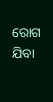ରୋଗ ଯିବା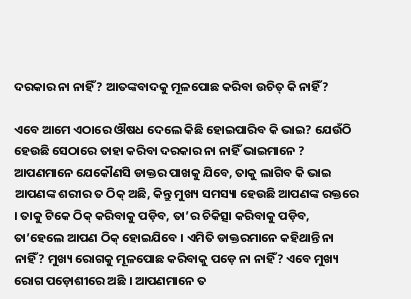ଦରକାର ନା ନାହିଁ? ଆତଙ୍କବାଦକୁ ମୂଳପୋଛ କରିବା ଉଚିତ୍ କି ନାହିଁ?

ଏବେ ଆମେ ଏଠାରେ ଔଷଧ ଦେଲେ କିଛି ହୋଇପାରିବ କି ଭାଇ? ଯେଉଁଠି ହେଉଛି ସେଠାରେ ତାହା କରିବା ଦରକାର ନା ନାହିଁ ଭାଇମାନେ ? ଆପଣମାନେ ଯେକୌଣସି ଡାକ୍ତର ପାଖକୁ ଯିବେ, ତାକୁ ଲାଗିବ କି ଭାଇ ଆପଣଙ୍କ ଶରୀର ତ ଠିକ୍ ଅଛି, କିନ୍ତୁ ମୁଖ୍ୟ ସମସ୍ୟା ହେଉଛି ଆପଣଙ୍କ ରକ୍ତରେ । ତାକୁ ଟିକେ ଠିକ୍ କରିବାକୁ ପଡ଼ିବ, ତା’ର ଚିକିତ୍ସା କରିବାକୁ ପଡ଼ିବ, ତା’ହେଲେ ଆପଣ ଠିକ୍ ହୋଇଯିବେ । ଏମିତି ଡାକ୍ତରମାନେ କହିଥାନ୍ତି ନା ନାହିଁ? ମୁଖ୍ୟ ରୋଗକୁ ମୂଳପୋଛ କରିବାକୁ ପଡ଼େ ନା ନାହିଁ? ଏବେ ମୁଖ୍ୟ ରୋଗ ପଡ଼ୋଶୀରେ ଅଛି । ଆପଣମାନେ ତ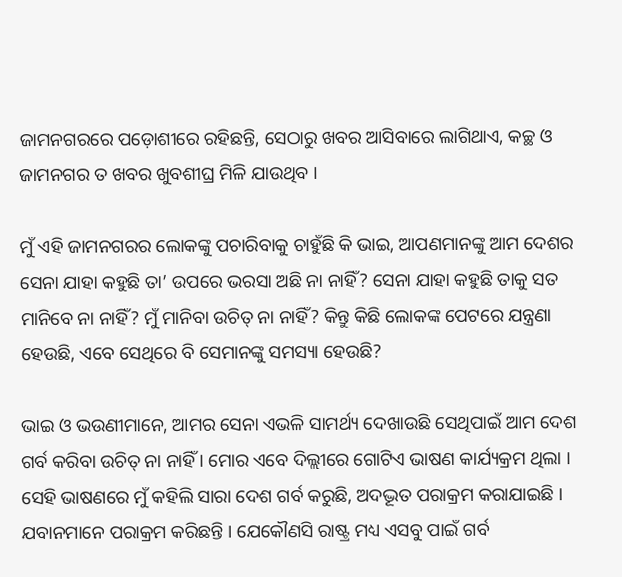ଜାମନଗରରେ ପଡ଼ୋଶୀରେ ରହିଛନ୍ତି, ସେଠାରୁ ଖବର ଆସିବାରେ ଲାଗିଥାଏ, କଚ୍ଛ ଓ ଜାମନଗର ତ ଖବର ଖୁବଶୀଘ୍ର ମିଳି ଯାଉଥିବ ।

ମୁଁ ଏହି ଜାମନଗରର ଲୋକଙ୍କୁ ପଚାରିବାକୁ ଚାହୁଁଛି କି ଭାଇ, ଆପଣମାନଙ୍କୁ ଆମ ଦେଶର ସେନା ଯାହା କହୁଛି ତା’ ଉପରେ ଭରସା ଅଛି ନା ନାହିଁ? ସେନା ଯାହା କହୁଛି ତାକୁ ସତ ମାନିବେ ନା ନାହିଁ? ମୁଁ ମାନିବା ଉଚିତ୍ ନା ନାହିଁ? କିନ୍ତୁ କିଛି ଲୋକଙ୍କ ପେଟରେ ଯନ୍ତ୍ରଣା ହେଉଛି, ଏବେ ସେଥିରେ ବି ସେମାନଙ୍କୁ ସମସ୍ୟା ହେଉଛି?

ଭାଇ ଓ ଭଉଣୀମାନେ, ଆମର ସେନା ଏଭଳି ସାମର୍ଥ୍ୟ ଦେଖାଉଛି ସେଥିପାଇଁ ଆମ ଦେଶ ଗର୍ବ କରିବା ଉଚିତ୍ ନା ନାହିଁ । ମୋର ଏବେ ଦିଲ୍ଲୀରେ ଗୋଟିଏ ଭାଷଣ କାର୍ଯ୍ୟକ୍ରମ ଥିଲା । ସେହି ଭାଷଣରେ ମୁଁ କହିଲି ସାରା ଦେଶ ଗର୍ବ କରୁଛି, ଅଦଦ୍ଭୂତ ପରାକ୍ରମ କରାଯାଇଛି । ଯବାନମାନେ ପରାକ୍ରମ କରିଛନ୍ତି । ଯେକୌଣସି ରାଷ୍ଟ୍ର ମଧ୍ୟ ଏସବୁ ପାଇଁ ଗର୍ବ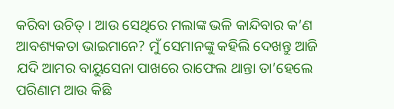କରିବା ଉଚିତ୍ । ଆଉ ସେଥିରେ ମଲାଙ୍କ ଭଳି କାନ୍ଦିବାର କ’ଣ ଆବଶ୍ୟକତା ଭାଇମାନେ? ମୁଁ ସେମାନଙ୍କୁ କହିଲି ଦେଖନ୍ତୁ ଆଜି ଯଦି ଆମର ବାୟୁସେନା ପାଖରେ ରାଫେଲ ଥାନ୍ତା ତା’ହେଲେ ପରିଣାମ ଆଉ କିଛି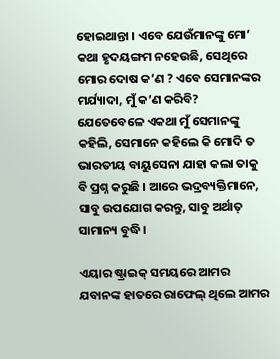ହୋଇଥାନ୍ତା । ଏବେ ଯେଉଁମାନଙ୍କୁ ମୋ’ କଥା ହୃଦୟଙ୍ଗମ ନହେଉଛି, ସେଥିରେ ମୋର ଦୋଷ କ’ଣ ? ଏବେ ସେମାନଙ୍କର ମର୍ଯ୍ୟାଦା, ମୁଁ କ’ଣ କରିବି? ଯେତେବେଳେ ଏକଥା ମୁଁ ସେମାନଙ୍କୁ କହିଲି, ସେମାନେ କହିଲେ କି ମୋଦି ତ ଭାରତୀୟ ବାୟୁସେନା ଯାହା କଲା ତାକୁ ବି ପ୍ରଶ୍ନ କରୁଛି । ଆରେ ଭଦ୍ରବ୍ୟକ୍ତିମାନେ, ସାବୁ ଉପଯୋଗ କରନ୍ତୁ, ସାବୁ ଅର୍ଥାତ୍ ସାମାନ୍ୟ ବୁଦ୍ଧି ।

ଏୟାର ଷ୍ଟ୍ରାଇକ୍ ସମୟରେ ଆମର ଯବାନଙ୍କ ହାତରେ ରାଫେଲ୍ ଥିଲେ ଆମର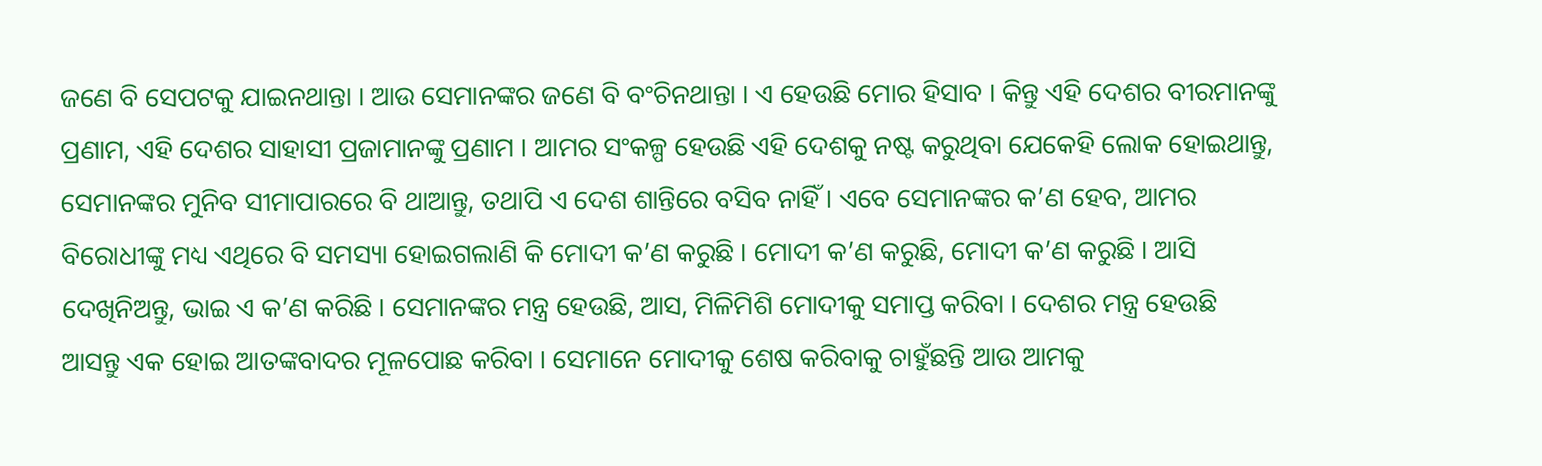ଜଣେ ବି ସେପଟକୁ ଯାଇନଥାନ୍ତା । ଆଉ ସେମାନଙ୍କର ଜଣେ ବି ବଂଚିନଥାନ୍ତା । ଏ ହେଉଛି ମୋର ହିସାବ । କିନ୍ତୁ ଏହି ଦେଶର ବୀରମାନଙ୍କୁ ପ୍ରଣାମ, ଏହି ଦେଶର ସାହାସୀ ପ୍ରଜାମାନଙ୍କୁ ପ୍ରଣାମ । ଆମର ସଂକଳ୍ପ ହେଉଛି ଏହି ଦେଶକୁ ନଷ୍ଟ କରୁଥିବା ଯେକେହି ଲୋକ ହୋଇଥାନ୍ତୁ, ସେମାନଙ୍କର ମୁନିବ ସୀମାପାରରେ ବି ଥାଆନ୍ତୁ, ତଥାପି ଏ ଦେଶ ଶାନ୍ତିରେ ବସିବ ନାହିଁ । ଏବେ ସେମାନଙ୍କର କ’ଣ ହେବ, ଆମର ବିରୋଧୀଙ୍କୁ ମଧ୍ୟ ଏଥିରେ ବି ସମସ୍ୟା ହୋଇଗଲାଣି କି ମୋଦୀ କ’ଣ କରୁଛି । ମୋଦୀ କ’ଣ କରୁଛି, ମୋଦୀ କ’ଣ କରୁଛି । ଆସି ଦେଖିନିଅନ୍ତୁ, ଭାଇ ଏ କ’ଣ କରିଛି । ସେମାନଙ୍କର ମନ୍ତ୍ର ହେଉଛି, ଆସ, ମିଳିମିଶି ମୋଦୀକୁ ସମାପ୍ତ କରିବା । ଦେଶର ମନ୍ତ୍ର ହେଉଛି ଆସନ୍ତୁ ଏକ ହୋଇ ଆତଙ୍କବାଦର ମୂଳପୋଛ କରିବା । ସେମାନେ ମୋଦୀକୁ ଶେଷ କରିବାକୁ ଚାହୁଁଛନ୍ତି ଆଉ ଆମକୁ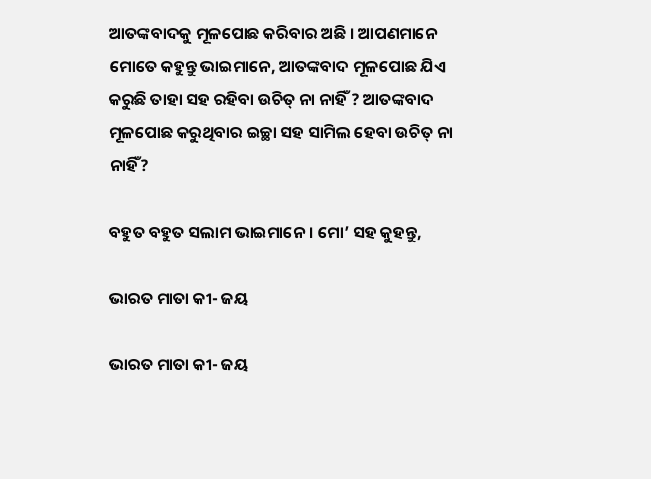ଆତଙ୍କବାଦକୁ ମୂଳପୋଛ କରିବାର ଅଛି । ଆପଣମାନେ ମୋତେ କହୁନ୍ତୁ ଭାଇମାନେ, ଆତଙ୍କବାଦ ମୂଳପୋଛ ଯିଏ କରୁଛି ତାହା ସହ ରହିବା ଉଚିତ୍ ନା ନାହିଁ ? ଆତଙ୍କବାଦ ମୂଳପୋଛ କରୁଥିବାର ଇଚ୍ଛା ସହ ସାମିଲ ହେବା ଉଚିତ୍ ନା ନାହିଁ?

ବହୁତ ବହୁତ ସଲାମ ଭାଇମାନେ । ମୋ’ ସହ କୁହନ୍ତୁ,

ଭାରତ ମାତା କୀ- ଜୟ

ଭାରତ ମାତା କୀ- ଜୟ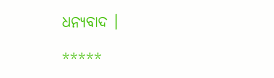ଧନ୍ୟବାଦ ।

*****